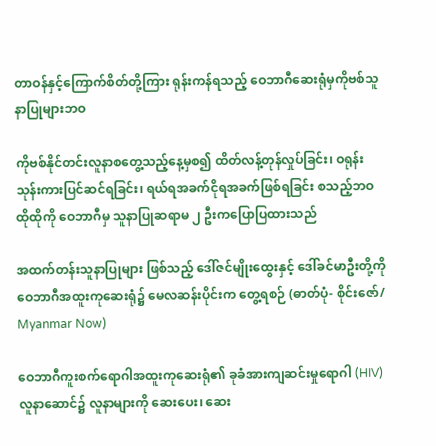တာဝန်နှင့်ကြောက်စိတ်တို့ကြား ရုန်းကန်ရသည့် ဝေဘာဂီဆေးရုံမှကိုဗစ်သူနာပြုများဘဝ

ကိုဗစ်နိုင်တင်းလူနာစတွေ့သည့်နေ့မှစ၍ ထိတ်လန့်တုန်လှုပ်ခြင်း၊ ဝရုန်းသုန်းကားပြင်ဆင်ရခြင်း၊ ရယ်ရအခက်ငိုရအခက်ဖြစ်ရခြင်း စသည့်ဘဝထိုထိုကို ဝေဘာဂီမှ သူနာပြုဆရာမ ၂ ဦးကပြောပြထားသည်

အထက်တန်းသူနာပြုများ ဖြစ်သည့် ဒေါ်ဇင်မျိုးထွေးနှင့် ဒေါ်ခင်မာဦးတို့ကို ဝေဘာဂီအထူးကုဆေးရုံ၌ မေလဆန်းပိုင်းက တွေ့ရစဉ် (ဓာတ်ပုံ- စိုင်းဇော်/ Myanmar Now)

ဝေဘာဂီကူးစက်ရောဂါအထူးကုဆေးရုံ၏ ခုခံအားကျဆင်းမှုရောဂါ (HIV) လူနာဆောင်၌ လူနာများကို ဆေးပေး၊ ဆေး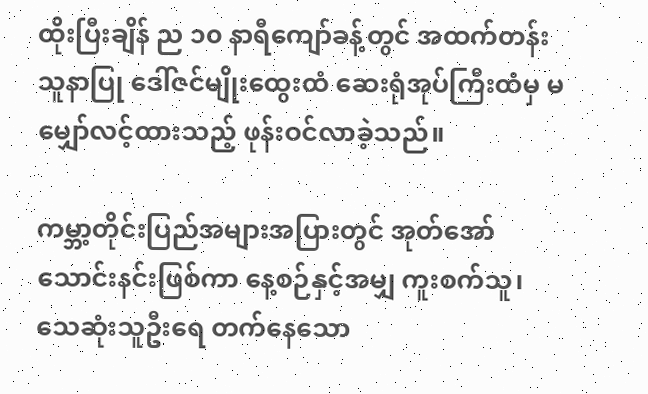ထိုးပြီးချိန် ည ၁၀ နာရီကျော်ခန့်တွင် အထက်တန်းသူနာပြု ဒေါ်ဇင်မျိုးထွေးထံ ဆေးရုံအုပ်ကြီးထံမှ မမျှော်လင့်ထားသည့် ဖုန်းဝင်လာခဲ့သည်။

ကမ္ဘာ့တိုင်းပြည်အများအပြားတွင် အုတ်အော်သောင်းနင်းဖြစ်ကာ နေ့စဉ်နှင့်အမျှ ကူးစက်သူ၊ သေဆုံးသူဦးရေ တက်နေသော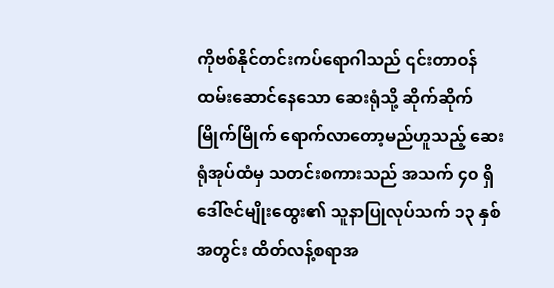ကိုဗစ်နိုင်တင်းကပ်ရောဂါသည် ၎င်းတာဝန်ထမ်းဆောင်နေသော ဆေးရုံသို့ ဆိုက်ဆိုက်မြိုက်မြိုက် ရောက်လာတော့မည်ဟူသည့် ဆေးရုံအုပ်ထံမှ သတင်းစကားသည် အသက် ၄၀ ရှိ ဒေါ်ဇင်မျိုးထွေး၏ သူနာပြုလုပ်သက် ၁၃ နှစ်အတွင်း ထိတ်လန့်စရာအ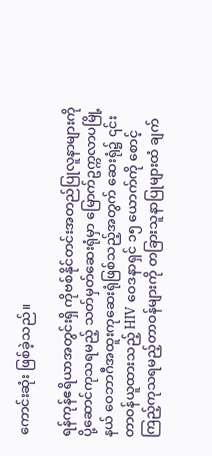ကောင်းဆုံး ဖြစ်ခဲ့သည်။

ရန်ကုန်ဧရိယာအတွင်းရှိ ကိုဗစ်နိုင်တင်းအတည်ပြုလူနာများကို ပို့ဆောင်ကုသရမည့် သတ်မှတ်ဆေးရုံမှာ မြောက်ဥက္ကလာပမြို့နယ် ဝေဘာဂီအထူးကုဆေးရုံဖြစ်သည့်အတွက် ဆေးရုံ၌ ၎င်းတာဝန်ယူထားသည့် HIV ဝေဒနာရှင် ၁၅ ယောက်ကို စောင့်ကြည့်ကုသရမည့်တာဝန်များကို တခြားသူနာပြုများထံ ချက်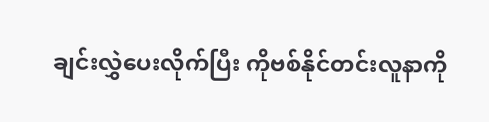ချင်းလွှဲပေးလိုက်ပြီး ကိုဗစ်နိုင်တင်းလူနာကို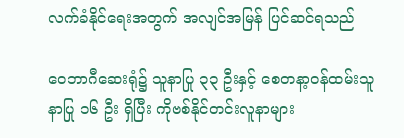လက်ခံနိုင်ရေးအတွက် အလျင်အမြန် ပြင်ဆင်ရသည်

ဝေဘာဂီဆေးရုံ၌ သူနာပြု ၃၃ ဦးနှင့် စေတနာ့ဝန်ထမ်းသူနာပြု ၁၆ ဦး ရှိပြီး ကိုဗစ်နိုင်တင်းလူနာများ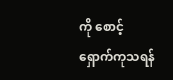ကို စောင့်ရှောက်ကုသရန်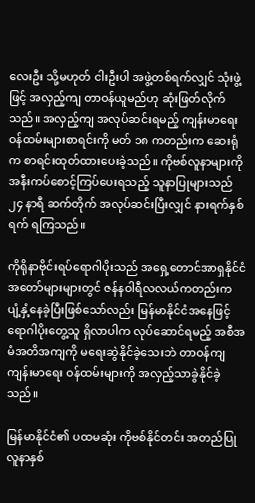လေးဦး သို့မဟုတ် ငါးဦးပါ အဖွဲ့တစ်ရက်လျှင် သုံးဖွဲ့ဖြင့် အလှည့်ကျ တာဝန်ယူမည်ဟု ဆုံးဖြတ်လိုက်သည်။ အလှည့်ကျ အလုပ်ဆင်းရမည့် ကျန်းမာရေးဝန်ထမ်းများစာရင်းကို မတ် ၁၈ ကတည်းက ဆေးရုံက စာရင်းထုတ်ထားပေးခဲ့သည်။ ကိုဗစ်လူနာများကို အနီးကပ်စောင့်ကြပ်ပေးရသည့် သူနာပြုများသည် ၂၄ နာရီ ဆက်တိုက် အလုပ်ဆင်းပြီးလျှင် နားရက်နှစ်ရက် ရကြသည်။

ကိုရိုနာဗိုင်းရပ်ရောဂါပိုးသည် အရှေ့တောင်အာရှနိုင်ငံအတော်များများတွင် ဇန်နဝါရီလလယ်ကတည်းက ပျံ့နှံ့နေခဲ့ပြီးဖြစ်သော်လည်း မြန်မာနိုင်ငံအနေဖြင့် ရောဂါပိုးတွေ့သူ ရှိလာပါက လုပ်ဆောင်ရမည့် အစီအမံအတိအကျကို မရေးဆွဲနိုင်ခဲ့သေးဘဲ တာဝန်ကျ ကျန်းမာရေး ဝန်ထမ်းများကို အလှည့်သာခွဲနိုင်ခဲ့သည်။

မြန်မာနိုင်ငံ၏ ပထမဆုံး ကိုဗစ်နိုင်တင်း အတည်ပြုလူနာနှစ်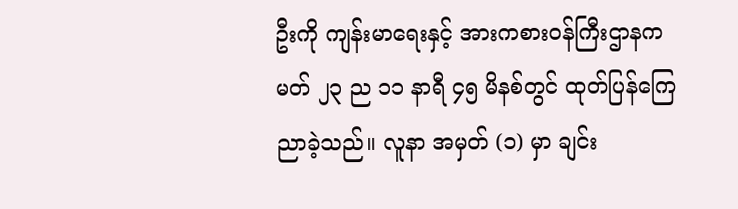ဦးကို ကျန်းမာရေးနှင့် အားကစားဝန်ကြီးဌာနက မတ် ၂၃ ည ၁၁ နာရီ ၄၅ မိနစ်တွင် ထုတ်ပြန်ကြေညာခဲ့သည်။ လူနာ အမှတ် (၁) မှာ ချင်း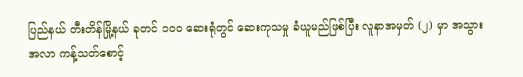ပြည်နယ် တီးတိန်မြို့နယ် ခုတင် ၁၀၀ ဆေးရုံတွင် ဆေးကုသမှု ခံယူမည်ဖြစ်ပြီး လူနာအမှတ် (၂) မှာ အသွားအလာ ကန့်သတ်စောင့်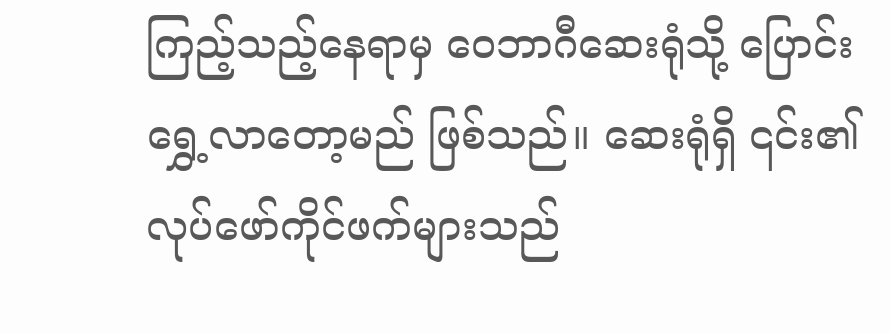ကြည့်သည့်နေရာမှ ဝေဘာဂီဆေးရုံသို့ ပြောင်းရွှေ့လာတော့မည် ဖြစ်သည်။ ဆေးရုံရှိ ၎င်း၏ လုပ်ဖော်ကိုင်ဖက်များသည်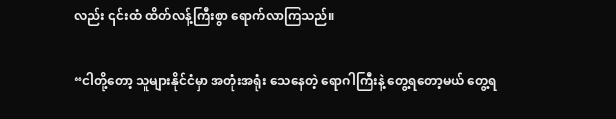လည်း ၎င်းထံ ထိတ်လန့်ကြီးစွာ ရောက်လာကြသည်။

“ငါတို့တော့ သူများနိုင်ငံမှာ အတုံးအရုံး သေနေတဲ့ ရောဂါကြီးနဲ့ တွေ့ရတော့မယ် တွေ့ရ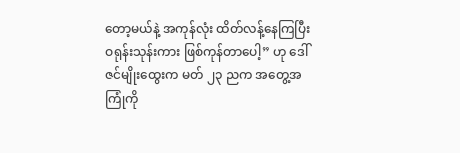တော့မယ်နဲ့ အကုန်လုံး ထိတ်လန့်နေကြပြီး ဝရုန်းသုန်းကား ဖြစ်ကုန်တာပေါ့” ဟု ဒေါ်ဇင်မျိုးထွေးက မတ် ၂၃ ညက အတွေ့အကြုံကို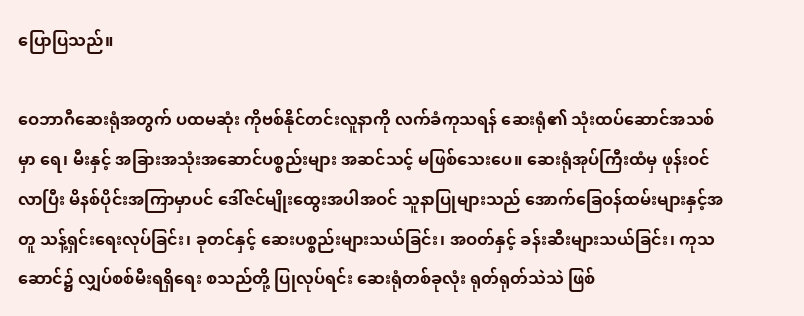ပြောပြသည်။

ဝေဘာဂီဆေးရုံအတွက် ပထမဆုံး ကိုဗစ်နိုင်တင်းလူနာကို လက်ခံကုသရန် ဆေးရုံ၏ သုံးထပ်ဆောင်အသစ်မှာ ရေ၊ မီးနှင့် အခြားအသုံးအဆောင်ပစ္စည်းများ အဆင်သင့် မဖြစ်သေးပေ။ ဆေးရုံအုပ်ကြီးထံမှ ဖုန်းဝင်လာပြီး မိနစ်ပိုင်းအကြာမှာပင် ဒေါ်ဇင်မျိုးထွေးအပါအဝင် သူနာပြုများသည် အောက်ခြေဝန်ထမ်းများနှင့်အတူ သန့်ရှင်းရေးလုပ်ခြင်း၊ ခုတင်နှင့် ဆေးပစ္စည်းများသယ်ခြင်း၊ အဝတ်နှင့် ခန်းဆီးများသယ်ခြင်း၊ ကုသဆောင်၌ လျှပ်စစ်မီးရရှိရေး စသည်တို့ ပြုလုပ်ရင်း ဆေးရုံတစ်ခုလုံး ရုတ်ရုတ်သဲသဲ ဖြစ်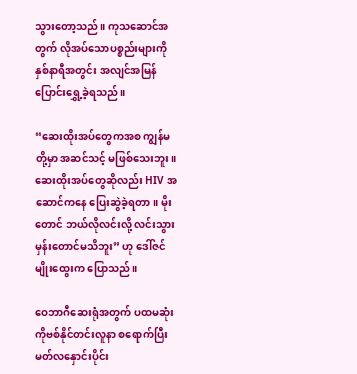သွားတော့သည်။ ကုသဆောင်အတွက် လိုအပ်သောပစ္စည်းများကို နှစ်နာရီအတွင်း အလျင်အမြန် ပြောင်းရွှေ့ခဲ့ရသည်။

“ဆေးထိုးအပ်တွေကအစ ကျွန်မတို့မှာ အဆင်သင့် မဖြစ်သေးဘူး။ ဆေးထိုးအပ်တွေဆိုလည်း HIV အဆောင်ကနေ ပြေးဆွဲခဲ့ရတာ။ မိုးတောင် ဘယ်လိုလင်းလို့ လင်းသွားမှန်းတောင်မသိဘူး” ဟု ဒေါ်ဇင်မျိုးထွေးက ပြောသည်။

ဝေဘာဂီဆေးရုံအတွက် ပထမဆုံးကိုဗစ်နိုင်တင်းလူနာ စရောက်ပြီး မတ်လနှောင်းပိုင်း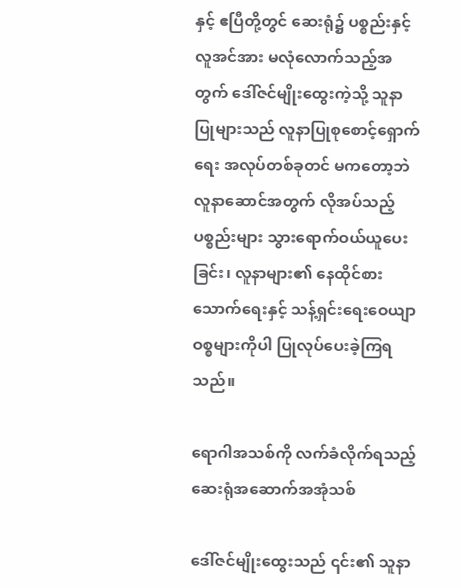နှင့် ဧပြီတို့တွင် ဆေးရုံ၌ ပစ္စည်းနှင့် လူအင်အား မလုံလောက်သည့်အတွက် ဒေါ်ဇင်မျိုးထွေးကဲ့သို့ သူနာပြုများသည် လူနာပြုစုစောင့်ရှောက်ရေး အလုပ်တစ်ခုတင် မကတော့ဘဲ လူနာဆောင်အတွက် လိုအပ်သည့်ပစ္စည်းများ သွားရောက်ဝယ်ယူပေးခြင်း၊ လူနာများ၏ နေထိုင်စားသောက်ရေးနှင့် သန့်ရှင်းရေးဝေယျာဝစ္စများကိုပါ ပြုလုပ်ပေးခဲ့ကြရသည်။

ရောဂါအသစ်ကို လက်ခံလိုက်ရသည့် ဆေးရုံအဆောက်အအုံသစ်

ဒေါ်ဇင်မျိုးထွေးသည် ၎င်း၏ သူနာ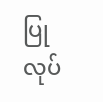ပြုလုပ်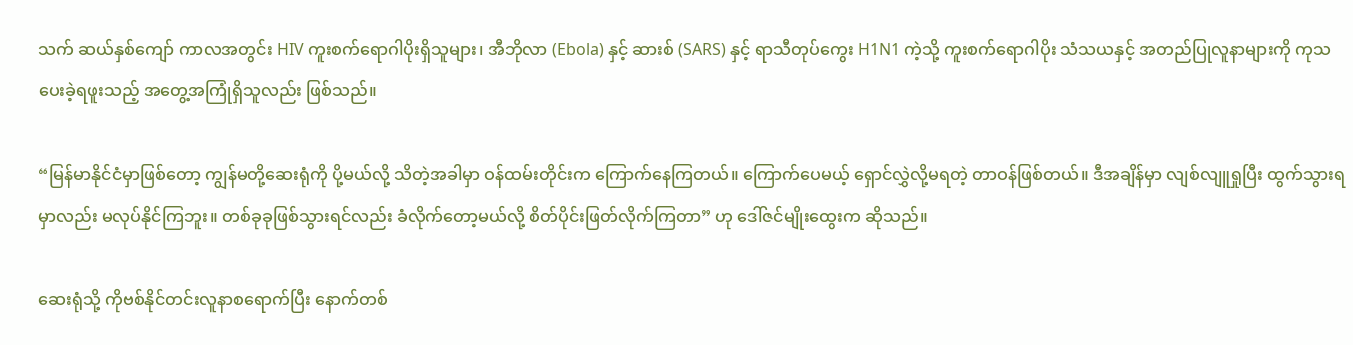သက် ဆယ်နှစ်ကျော် ကာလအတွင်း HIV ကူးစက်ရောဂါပိုးရှိသူများ၊ အီဘိုလာ (Ebola) နှင့် ဆားစ် (SARS) နှင့် ရာသီတုပ်ကွေး H1N1 ကဲ့သို့ ကူးစက်ရောဂါပိုး သံသယနှင့် အတည်ပြုလူနာများကို ကုသပေးခဲ့ရဖူးသည့် အတွေ့အကြုံရှိသူလည်း ဖြစ်သည်။

“မြန်မာနိုင်ငံမှာဖြစ်တော့ ကျွန်မတို့ဆေးရုံကို ပို့မယ်လို့ သိတဲ့အခါမှာ ဝန်ထမ်းတိုင်းက ကြောက်နေကြတယ်။ ကြောက်ပေမယ့် ရှောင်လွှဲလို့မရတဲ့ တာဝန်ဖြစ်တယ်။ ဒီအချိန်မှာ လျစ်လျူရှုပြီး ထွက်သွားရမှာလည်း မလုပ်နိုင်ကြဘူး။ တစ်ခုခုဖြစ်သွားရင်လည်း ခံလိုက်တော့မယ်လို့ စိတ်ပိုင်းဖြတ်လိုက်ကြတာ” ဟု ဒေါ်ဇင်မျိုးထွေးက ဆိုသည်။

ဆေးရုံသို့ ကိုဗစ်နိုင်တင်းလူနာစရောက်ပြီး နောက်တစ်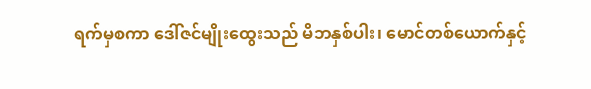ရက်မှစကာ ဒေါ်ဇင်မျိုးထွေးသည် မိဘနှစ်ပါး၊ မောင်တစ်ယောက်နှင့်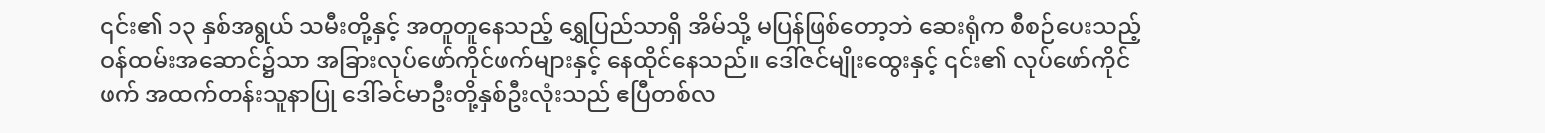၎င်း၏ ၁၃ နှစ်အရွယ် သမီးတို့နှင့် အတူတူနေသည့် ရွှေပြည်သာရှိ အိမ်သို့ မပြန်ဖြစ်တော့ဘဲ ဆေးရုံက စီစဉ်ပေးသည့် ဝန်ထမ်းအဆောင်၌သာ အခြားလုပ်ဖော်ကိုင်ဖက်များနှင့် နေထိုင်နေသည်။ ဒေါ်ဇင်မျိုးထွေးနှင့် ၎င်း၏ လုပ်ဖော်ကိုင်ဖက် အထက်တန်းသူနာပြု ဒေါ်ခင်မာဦးတို့နှစ်ဦးလုံးသည် ဧပြီတစ်လ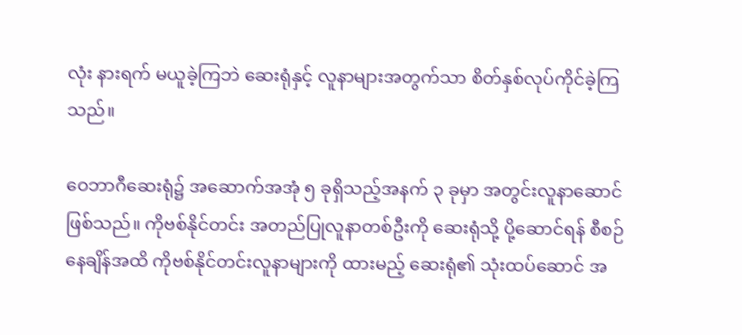လုံး နားရက် မယူခဲ့ကြဘဲ ဆေးရုံနှင့် လူနာများအတွက်သာ စိတ်နှစ်လုပ်ကိုင်ခဲ့ကြသည်။

ဝေဘာဂီဆေးရုံ၌ အဆောက်အအုံ ၅ ခုရှိသည့်အနက် ၃ ခုမှာ အတွင်းလူနာဆောင် ဖြစ်သည်။ ကိုဗစ်နိုင်တင်း အတည်ပြုလူနာတစ်ဦးကို ဆေးရုံသို့ ပို့ဆောင်ရန် စီစဉ်နေချိန်အထိ ကိုဗစ်နိုင်တင်းလူနာများကို ထားမည့် ဆေးရုံ၏ သုံးထပ်ဆောင် အ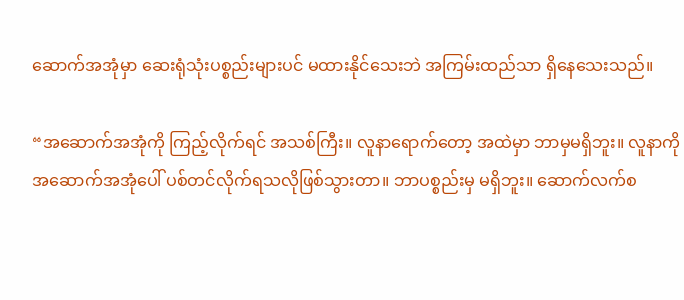ဆောက်အအုံမှာ ဆေးရုံသုံးပစ္စည်းများပင် မထားနိုင်သေးဘဲ အကြမ်းထည်သာ ရှိနေသေးသည်။

“အဆောက်အအုံကို ကြည့်လိုက်ရင် အသစ်ကြီး။ လူနာရောက်တော့ အထဲမှာ ဘာမှမရှိဘူး။ လူနာကို အဆောက်အအုံပေါ် ပစ်တင်လိုက်ရသလိုဖြစ်သွားတာ။ ဘာပစ္စည်းမှ မရှိဘူး။ ဆောက်လက်စ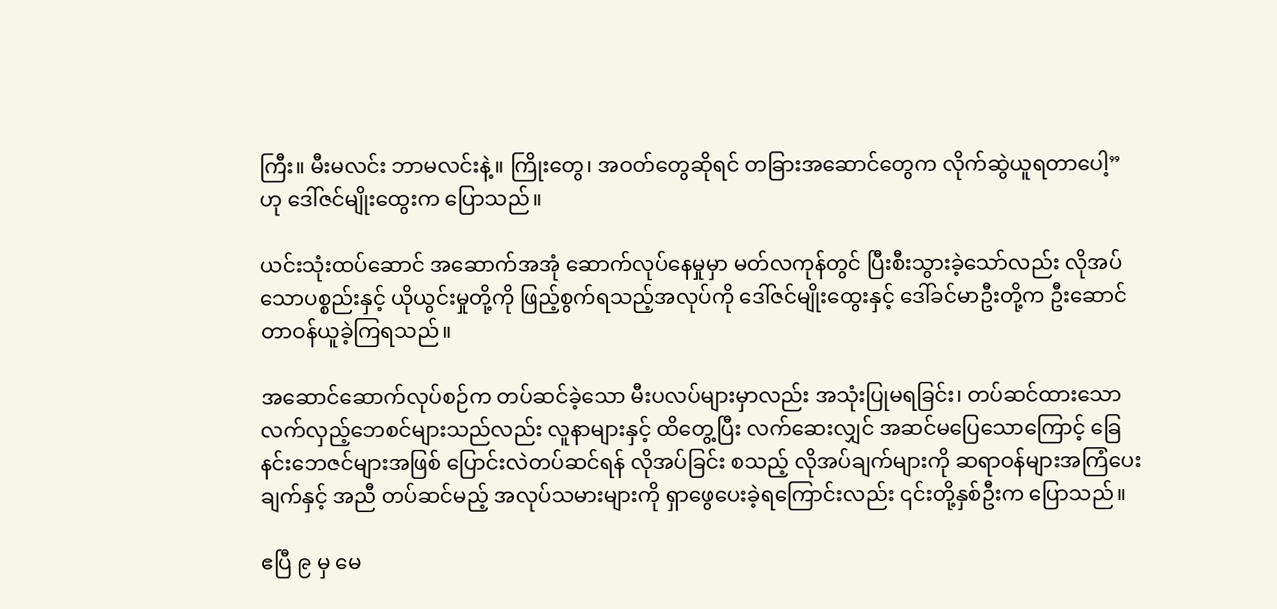ကြီး။ မီးမလင်း ဘာမလင်းနဲ့။ ကြိုးတွေ၊ အဝတ်တွေဆိုရင် တခြားအဆောင်တွေက လိုက်ဆွဲယူရတာပေါ့” ဟု ဒေါ်ဇင်မျိုးထွေးက ပြောသည်။

ယင်းသုံးထပ်ဆောင် အဆောက်အအုံ ဆောက်လုပ်နေမှုမှာ မတ်လကုန်တွင် ပြီးစီးသွားခဲ့သော်လည်း လိုအပ်သောပစ္စည်းနှင့် ယိုယွင်းမှုတို့ကို ဖြည့်စွက်ရသည့်အလုပ်ကို ဒေါ်ဇင်မျိုးထွေးနှင့် ဒေါ်ခင်မာဦးတို့က ဦးဆောင် တာဝန်ယူခဲ့ကြရသည်။

အဆောင်ဆောက်လုပ်စဉ်က တပ်ဆင်ခဲ့သော မီးပလပ်များမှာလည်း အသုံးပြုမရခြင်း၊ တပ်ဆင်ထားသော လက်လှည့်ဘေစင်များသည်လည်း လူနာများနှင့် ထိတွေ့ပြီး လက်ဆေးလျှင် အဆင်မပြေသောကြောင့် ခြေနင်းဘေဇင်များအဖြစ် ပြောင်းလဲတပ်ဆင်ရန် လိုအပ်ခြင်း စသည့် လိုအပ်ချက်များကို ဆရာဝန်များအကြံပေးချက်နှင့် အညီ တပ်ဆင်မည့် အလုပ်သမားများကို ရှာဖွေပေးခဲ့ရကြောင်းလည်း ၎င်းတို့နှစ်ဦးက ပြောသည်။

ဧပြီ ၉ မှ မေ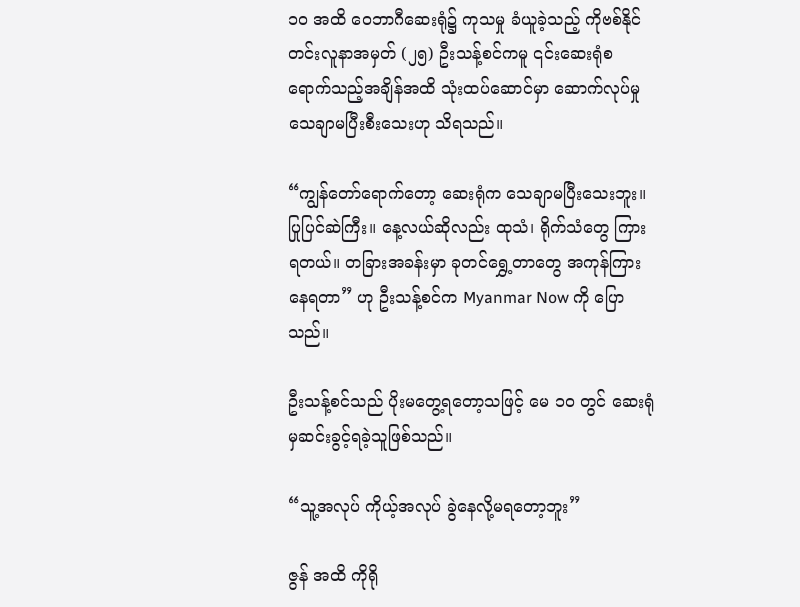၁၀ အထိ ဝေဘာဂီဆေးရုံ၌ ကုသမှု ခံယူခဲ့သည့် ကိုဗစ်နိုင်တင်းလူနာအမှတ် (၂၅) ဦးသန့်စင်ကမူ ၎င်းဆေးရုံစရောက်သည့်အချိန်အထိ သုံးထပ်ဆောင်မှာ ဆောက်လုပ်မှု သေချာမပြီးစီးသေးဟု သိရသည်။

“ကျွန်တော်ရောက်တော့ ဆေးရုံက သေချာမပြီးသေးဘူး။ ပြုပြင်ဆဲကြီး။ နေ့လယ်ဆိုလည်း ထုသံ၊ ရိုက်သံတွေ ကြားရတယ်။ တခြားအခန်းမှာ ခုတင်ရွှေ့တာတွေ အကုန်ကြားနေရတာ” ဟု ဦးသန့်စင်က Myanmar Now ကို ပြောသည်။

ဦးသန့်စင်သည် ပိုးမတွေ့ရတော့သဖြင့် မေ ၁၀ တွင် ဆေးရုံမှဆင်းခွင့်ရခဲ့သူဖြစ်သည်။

“သူ့အလုပ် ကိုယ့်အလုပ် ခွဲနေလို့မရတော့ဘူး”

ဇွန် အထိ ကိုရို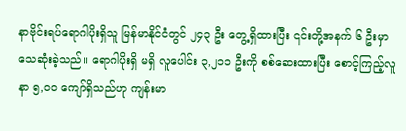နာဗိုင်းရပ်ရောဂါပိုးရှိသူ မြန်မာနိုင်ငံတွင် ၂၄၃ ဦး တွေ့ရှိထားပြီး ၎င်းတို့အနက် ၆ ဦးမှာ သေဆုံးခဲ့သည်။ ရောဂါပိုးရှိ မရှိ လူပေါင်း ၃,၂၁၁ ဦးကို စစ်ဆေးထားပြီး စောင့်ကြည့်လူနာ ၅,၀၀ ကျော်ရှိသည်ဟု ကျန်းမာ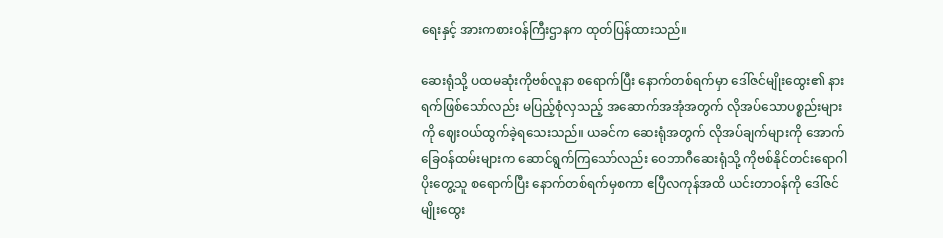ရေးနှင့် အားကစားဝန်ကြီးဌာနက ထုတ်ပြန်ထားသည်။

ဆေးရုံသို့ ပထမဆုံးကိုဗစ်လူနာ စရောက်ပြီး နောက်တစ်ရက်မှာ ဒေါ်ဇင်မျိုးထွေး၏ နားရက်ဖြစ်သော်လည်း မပြည့်စုံလှသည့် အဆောက်အအုံအတွက် လိုအပ်သောပစ္စည်းများကို ဈေးဝယ်ထွက်ခဲ့ရသေးသည်။ ယခင်က ဆေးရုံအတွက် လိုအပ်ချက်များကို အောက်ခြေဝန်ထမ်းများက ဆောင်ရွက်ကြသော်လည်း ဝေဘာဂီဆေးရုံသို့ ကိုဗစ်နိုင်တင်းရောဂါပိုးတွေ့သူ စရောက်ပြီး နောက်တစ်ရက်မှစကာ ဧပြီလကုန်အထိ ယင်းတာဝန်ကို ဒေါ်ဇင်မျိုးထွေး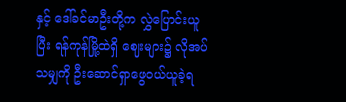နှင့် ဒေါ်ခင်မာဦးတို့က လွှဲပြောင်းယူပြီး ရန်ကုန်မြို့ထဲရှိ ဈေးများ၌ လိုအပ်သမျှကို ဦးဆောင်ရှာဖွေဝယ်ယူခဲ့ရ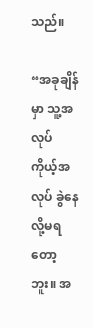သည်။

“အခုချိန်မှာ သူ့အလုပ် ကိုယ့်အလုပ် ခွဲနေလို့မရတော့ဘူး။ အ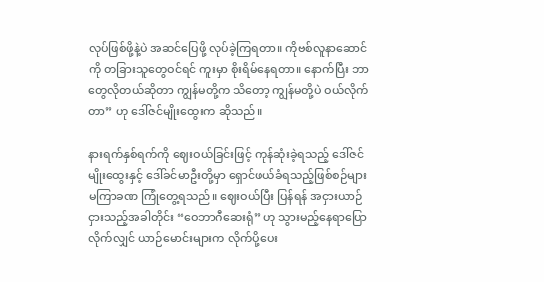လုပ်ဖြစ်ဖို့နဲ့ပဲ အဆင်ပြေဖို့ လုပ်ခဲ့ကြရတာ။ ကိုဗစ်လူနာဆောင်ကို တခြားသူတွေဝင်ရင် ကူးမှာ စိုးရိမ်နေရတာ။ နောက်ပြီး ဘာတွေလိုတယ်ဆိုတာ ကျွန်မတို့က သိတော့ ကျွန်မတို့ပဲ ဝယ်လိုက်တာ” ဟု ဒေါ်ဇင်မျိုးထွေးက ဆိုသည်။

နားရက်နှစ်ရက်ကို ဈေးဝယ်ခြင်းဖြင့် ကုန်ဆုံးခဲ့ရသည့် ဒေါ်ဇင်မျိုးထွေးနှင့် ဒေါ်ခင်မာဦးတို့မှာ ရှောင်ဖယ်ခံရသည့်ဖြစ်စဉ်များ မကြာခဏ ကြုံတွေ့ရသည်။ ဈေးဝယ်ပြီး ပြန်ရန် အငှားယာဉ်ငှားသည့်အခါတိုင်း “ဝေဘာဂီဆေးရုံ” ဟု သွားမည့်နေရာပြောလိုက်လျှင် ယာဉ်မောင်းများက လိုက်ပို့ပေး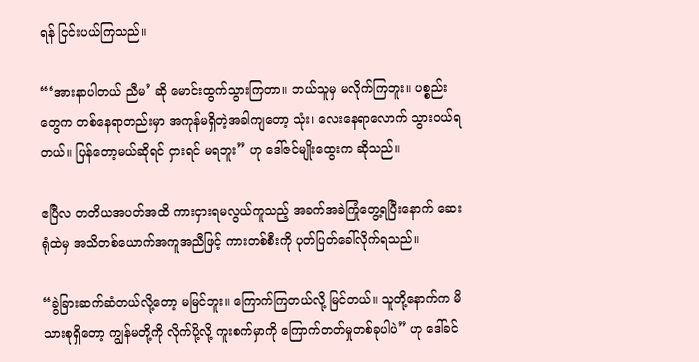ရန် ငြင်းပယ်ကြသည်။

“‘အားနာပါတယ် ညီမ’ ဆို မောင်းထွက်သွားကြတာ။ ဘယ်သူမှ မလိုက်ကြဘူး။ ပစ္စည်းတွေက တစ်နေရာတည်းမှာ အကုန်မရှိတဲ့အခါကျတော့ သုံး၊ လေးနေရာလောက် သွားဝယ်ရတယ်။ ပြန်တော့မယ်ဆိုရင် ငှားရင် မရဘူး” ဟု ဒေါ်ဇင်မျိုးထွေးက ဆိုသည်။

ဧပြီလ တတိယအပတ်အထိ ကားငှားရမလွယ်ကူသည့် အခက်အခဲကြုံတွေ့ရပြီးနောက် ဆေးရုံထဲမှ အသိတစ်ယောက်အကူအညီဖြင့် ကားတစ်စီးကို ပုတ်ပြတ်ခေါ်လိုက်ရသည်။

“ခွဲခြားဆက်ဆံတယ်လို့တော့ မမြင်ဘူး။ ကြောက်ကြတယ်လို့ မြင်တယ်။ သူတို့နောက်က မိသားစုရှိတော့ ကျွန်မတို့ကို လိုက်ပို့လို့ ကူးစက်မှာကို ကြောက်တတ်မှုတစ်ခုပါပဲ” ဟု ဒေါ်ခင်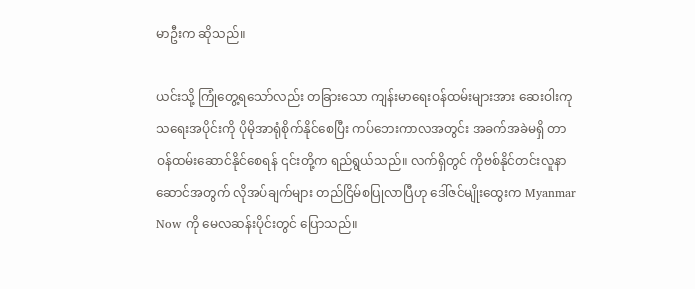မာဦးက ဆိုသည်။

ယင်းသို့ ကြုံတွေ့ရသော်လည်း တခြားသော ကျန်းမာရေးဝန်ထမ်းများအား ဆေးဝါးကုသရေးအပိုင်းကို ပိုမိုအာရုံစိုက်နိုင်စေပြီး ကပ်ဘေးကာလအတွင်း အခက်အခဲမရှိ တာဝန်ထမ်းဆောင်နိုင်စေရန် ၎င်းတို့က ရည်ရွယ်သည်။ လက်ရှိတွင် ကိုဗစ်နိုင်တင်းလူနာဆောင်အတွက် လိုအပ်ချက်များ တည်ငြိမ်စပြုလာပြီဟု ဒေါ်ဇင်မျိုးထွေးက Myanmar Now ကို မေလဆန်းပိုင်းတွင် ပြောသည်။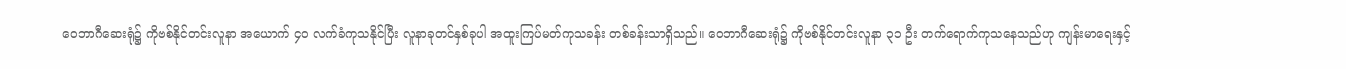ဝေဘာဂီဆေးရုံ၌ ကိုဗစ်နိုင်တင်းလူနာ အယောက် ၄၀ လက်ခံကုသနိုင်ပြီး လူနာခုတင်နှစ်ခုပါ အထူးကြပ်မတ်ကုသခန်း တစ်ခန်းသာရှိသည်။ ဝေဘာဂီဆေးရုံ၌ ကိုဗစ်နိုင်တင်းလူနာ ၃၁ ဦး တက်ရောက်ကုသနေသည်ဟု ကျန်းမာရေးနှင့်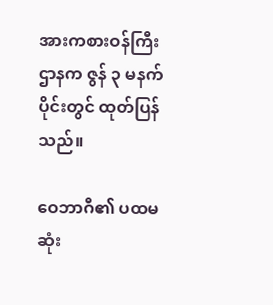အားကစားဝန်ကြီးဌာနက ဇွန် ၃ မနက်ပိုင်းတွင် ထုတ်ပြန်သည်။

ဝေဘာဂီ၏ ပထမဆုံး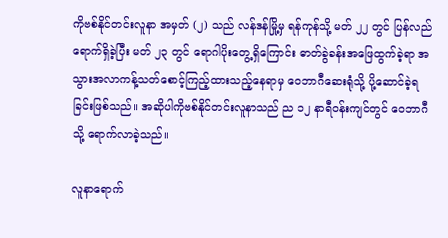ကိုဗစ်နိုင်တင်းလူနာ အမှတ် (၂) သည် လန်ဒန်မြို့မှ ရန်ကုန်သို့ မတ် ၂၂ တွင် ပြန်လည်ရောက်ရှိခဲ့ပြီး မတ် ၂၃ တွင် ရောဂါပိုးတွေ့ရှိကြောင်း ဓာတ်ခွဲခန်းအဖြေထွက်ခဲ့ရာ အသွားအလာကန့်သတ်စောင့်ကြည့်ထားသည့်နေရာမှ ဝေဘာဂီဆေးရုံသို့ ပို့ဆောင်ခဲ့ရခြင်းဖြစ်သည်။ အဆိုပါကိုဗစ်နိုင်တင်းလူနာသည် ည ၁၂ နာရီဝန်းကျင်တွင် ဝေဘာဂီသို့ ရောက်လာခဲ့သည်။

လူနာရောက်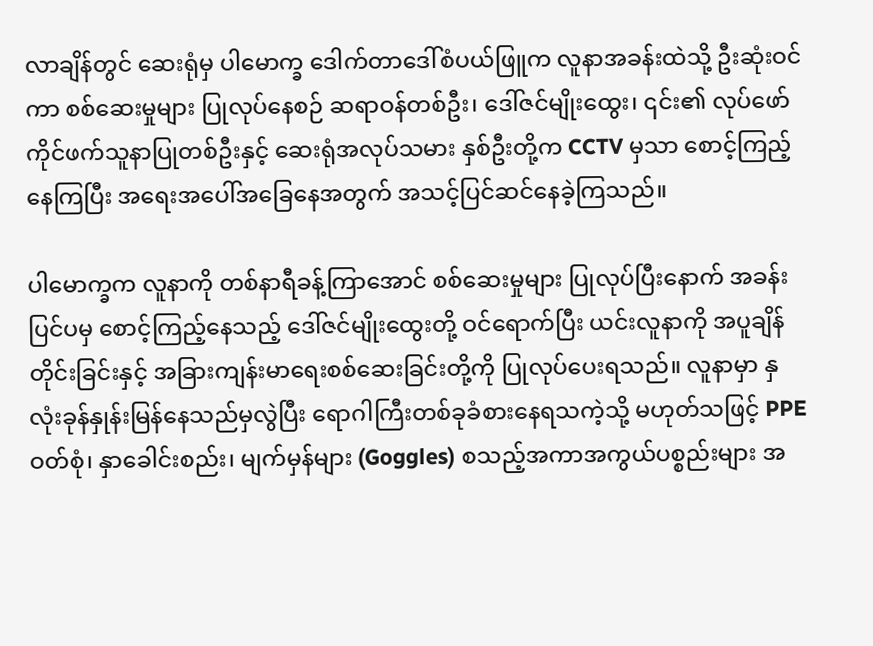လာချိန်တွင် ဆေးရုံမှ ပါမောက္ခ ဒေါက်တာဒေါ်စံပယ်ဖြူက လူနာအခန်းထဲသို့ ဦးဆုံးဝင်ကာ စစ်ဆေးမှုများ ပြုလုပ်နေစဉ် ဆရာဝန်တစ်ဦး၊ ဒေါ်ဇင်မျိုးထွေး၊ ၎င်း၏ လုပ်ဖော်ကိုင်ဖက်သူနာပြုတစ်ဦးနှင့် ဆေးရုံအလုပ်သမား နှစ်ဦးတို့က CCTV မှသာ စောင့်ကြည့်နေကြပြီး အရေးအပေါ်အခြေနေအတွက် အသင့်ပြင်ဆင်နေခဲ့ကြသည်။

ပါမောက္ခက လူနာကို တစ်နာရီခန့်ကြာအောင် စစ်ဆေးမှုများ ပြုလုပ်ပြီးနောက် အခန်းပြင်ပမှ စောင့်ကြည့်နေသည့် ဒေါ်ဇင်မျိုးထွေးတို့ ဝင်ရောက်ပြီး ယင်းလူနာကို အပူချိန်တိုင်းခြင်းနှင့် အခြားကျန်းမာရေးစစ်ဆေးခြင်းတို့ကို ပြုလုပ်ပေးရသည်။ လူနာမှာ နှလုံးခုန်နှုန်းမြန်နေသည်မှလွဲပြီး ရောဂါကြီးတစ်ခုခံစားနေရသကဲ့သို့ မဟုတ်သဖြင့် PPE ဝတ်စုံ၊ နှာခေါင်းစည်း၊ မျက်မှန်များ (Goggles) စသည့်အကာအကွယ်ပစ္စည်းများ အ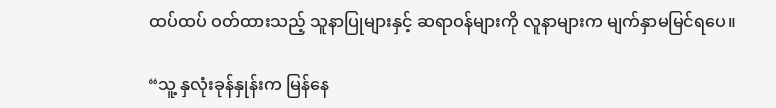ထပ်ထပ် ဝတ်ထားသည့် သူနာပြုများနှင့် ဆရာဝန်များကို လူနာများက မျက်နှာမမြင်ရပေ။

“သူ့ နှလုံးခုန်နှုန်းက မြန်နေ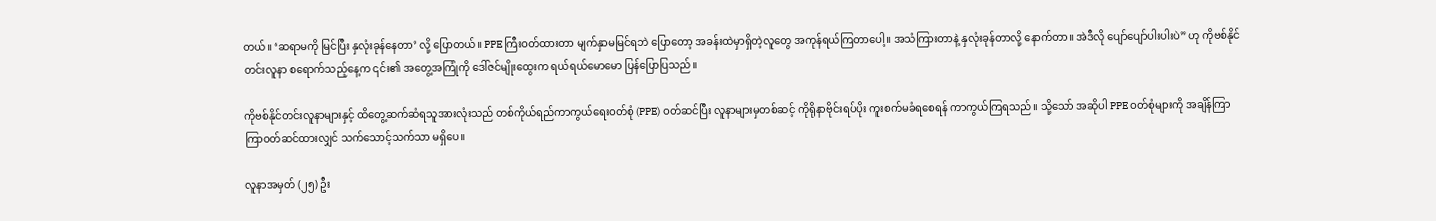တယ်။ ‘ဆရာမကို မြင်ပြီး နှလုံးခုန်နေတာ’ လို့ ပြောတယ်။ PPE ကြီးဝတ်ထားတာ မျက်နှာမမြင်ရဘဲ ပြောတော့ အခန်းထဲမှာရှိတဲ့လူတွေ အကုန်ရယ်ကြတာပေါ့။ အသံကြားတာနဲ့ နှလုံးခုန်တာလို့ နောက်တာ။ အဲဒီလို ပျော်ပျော်ပါးပါးပဲ” ဟု ကိုဗစ်နိုင်တင်းလူနာ စရောက်သည့်နေ့က ၎င်း၏ အတွေ့အကြုံကို ဒေါ်ဇင်မျိုးထွေးက ရယ်ရယ်မောမော ပြန်ပြောပြသည်။

ကိုဗစ်နိုင်တင်းလူနာများနှင့် ထိတွေ့ဆက်ဆံရသူအားလုံးသည် တစ်ကိုယ်ရည်ကာကွယ်ရေးဝတ်စုံ (PPE) ဝတ်ဆင်ပြီး လူနာများမှတစ်ဆင့် ကိုရိုနာဗိုင်းရပ်ပိုး ကူးစက်မခံရစေရန် ကာကွယ်ကြရသည်။ သို့သော် အဆိုပါ PPE ဝတ်စုံများကို အချိန်ကြာကြာဝတ်ဆင်ထားလျှင် သက်သောင့်သက်သာ မရှိပေ။

လူနာအမှတ် (၂၅) ဦး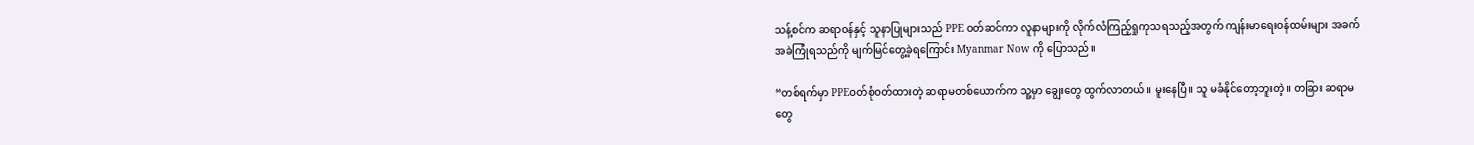သန့်စင်က ဆရာဝန်နှင့် သူနာပြုများသည် PPE ဝတ်ဆင်ကာ လူနာများကို လိုက်လံကြည့်ရှုကုသရသည့်အတွက် ကျန်းမာရေးဝန်ထမ်းများ အခက်အခဲကြုံရသည်ကို မျက်မြင်တွေ့ခဲ့ရကြောင်း Myanmar Now ကို ပြောသည်။

“တစ်ရက်မှာ PPEဝတ်စုံဝတ်ထားတဲ့ ဆရာမတစ်ယောက်က သူ့မှာ ချွေးတွေ ထွက်လာတယ်။ မူးနေပြီ။ သူ မခံနိုင်တော့ဘူးတဲ့။ တခြား ဆရာမတွေ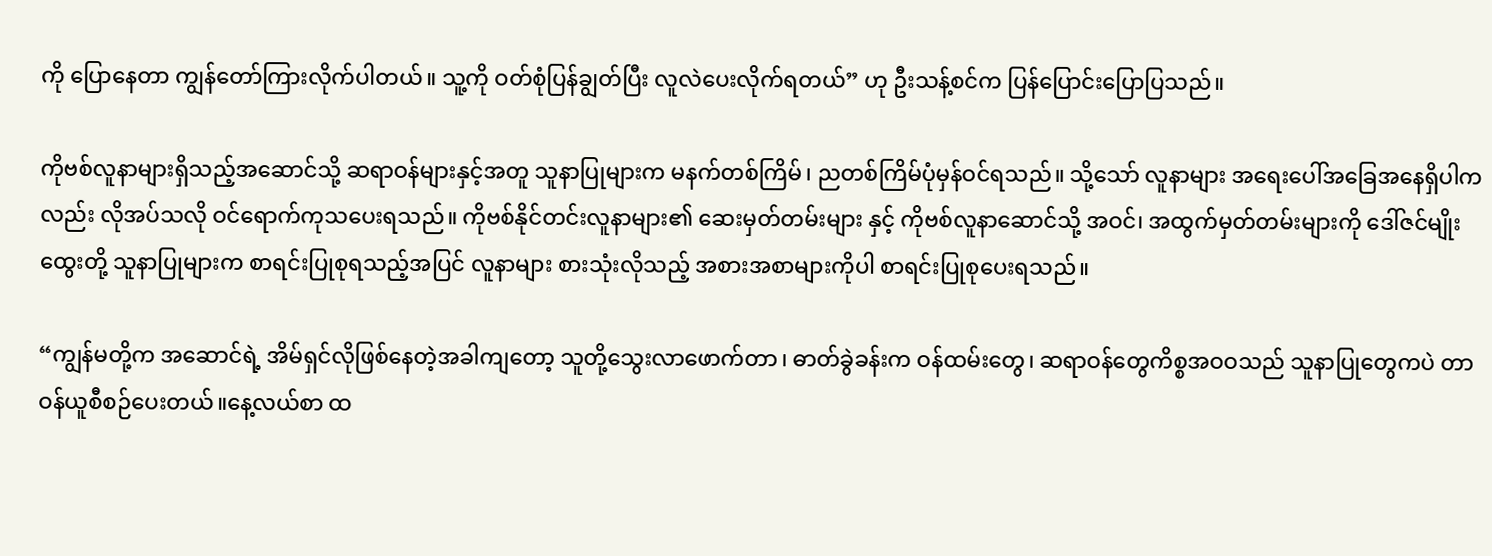ကို ပြောနေတာ ကျွန်တော်ကြားလိုက်ပါတယ်။ သူ့ကို ဝတ်စုံပြန်ချွတ်ပြီး လူလဲပေးလိုက်ရတယ်” ဟု ဦးသန့်စင်က ပြန်ပြောင်းပြောပြသည်။

ကိုဗစ်လူနာများရှိသည့်အဆောင်သို့ ဆရာဝန်များနှင့်အတူ သူနာပြုများက မနက်တစ်ကြိမ်၊ ညတစ်ကြိမ်ပုံမှန်ဝင်ရသည်။ သို့သော် လူနာများ အရေးပေါ်အခြေအနေရှိပါကလည်း လိုအပ်သလို ဝင်ရောက်ကုသပေးရသည်။ ကိုဗစ်နိုင်တင်းလူနာများ၏ ဆေးမှတ်တမ်းများ နှင့် ကိုဗစ်လူနာဆောင်သို့ အဝင်၊ အထွက်မှတ်တမ်းများကို ဒေါ်ဇင်မျိုးထွေးတို့ သူနာပြုများက စာရင်းပြုစုရသည့်အပြင် လူနာများ စားသုံးလိုသည့် အစားအစာများကိုပါ စာရင်းပြုစုပေးရသည်။

“ကျွန်မတို့က အဆောင်ရဲ့ အိမ်ရှင်လိုဖြစ်နေတဲ့အခါကျတော့ သူတို့သွေးလာဖောက်တာ၊ ဓာတ်ခွဲခန်းက ဝန်ထမ်းတွေ၊ ဆရာဝန်တွေကိစ္စအဝဝသည် သူနာပြုတွေကပဲ တာဝန်ယူစီစဉ်ပေးတယ်။နေ့လယ်စာ ထ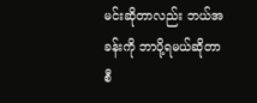မင်းဆိုတာလည်း ဘယ်အခန်းကို ဘာပို့ရမယ်ဆိုတာ စီ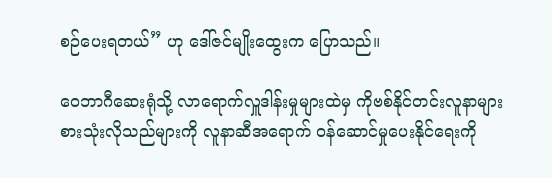စဉ်ပေးရတယ်” ဟု ဒေါ်ဇင်မျိုးထွေးက ပြောသည်။

ဝေဘာဂီဆေးရုံသို့ လာရောက်လှူဒါန်းမှုများထဲမှ ကိုဗစ်နိုင်တင်းလူနာများ စားသုံးလိုသည်များကို လူနာဆီအရောက် ဝန်ဆောင်မှုပေးနိုင်ရေးကို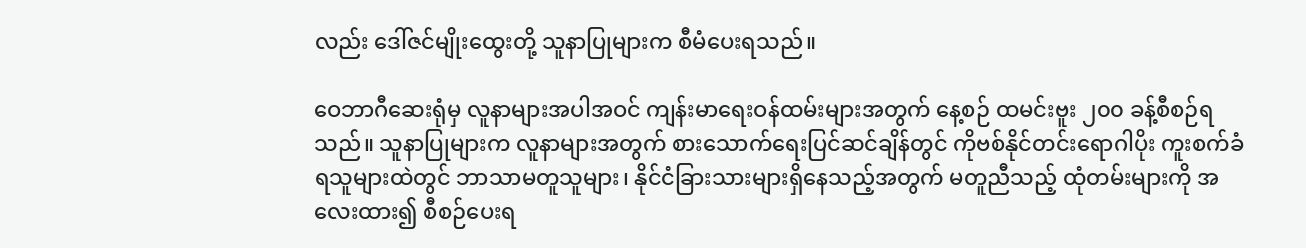လည်း ဒေါ်ဇင်မျိုးထွေးတို့ သူနာပြုများက စီမံပေးရသည်။

ဝေဘာဂီဆေးရုံမှ လူနာများအပါအဝင် ကျန်းမာရေးဝန်ထမ်းများအတွက် နေ့စဉ် ထမင်းဗူး ၂၀၀ ခန့်စီစဉ်ရသည်။ သူနာပြုများက လူနာများအတွက် စားသောက်ရေးပြင်ဆင်ချိန်တွင် ကိုဗစ်နိုင်တင်းရောဂါပိုး ကူးစက်ခံရသူများထဲတွင် ဘာသာမတူသူများ၊ နိုင်ငံခြားသားများရှိနေသည့်အတွက် မတူညီသည့် ထုံတမ်းများကို အလေးထား၍ စီစဉ်ပေးရ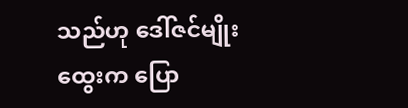သည်ဟု ဒေါ်ဇင်မျိုးထွေးက ပြော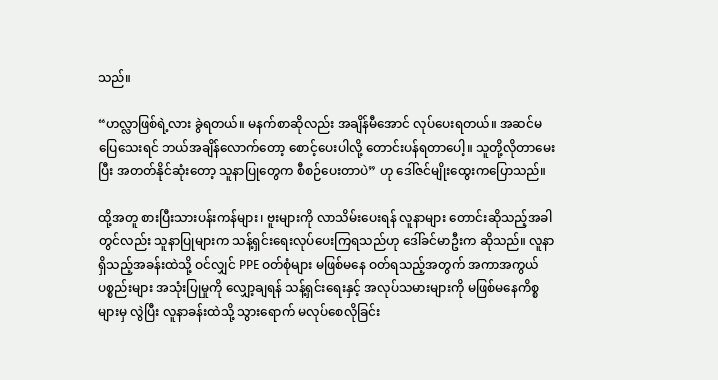သည်။

“ဟလ္လာဖြစ်ရဲ့လား ခွဲရတယ်။ မနက်စာဆိုလည်း အချိန်မီအောင် လုပ်ပေးရတယ်။ အဆင်မပြေသေးရင် ဘယ်အချိန်လောက်တော့ စောင့်ပေးပါလို့ တောင်းပန်ရတာပေါ့။ သူတို့လိုတာမေးပြီး အတတ်နိုင်ဆုံးတော့ သူနာပြုတွေက စီစဉ်ပေးတာပဲ” ဟု ဒေါ်ဇင်မျိုးထွေးကပြောသည်။

ထို့အတူ စားပြီးသားပန်းကန်များ၊ ဗူးများကို လာသိမ်းပေးရန် လူနာများ တောင်းဆိုသည့်အခါတွင်လည်း သူနာပြုများက သန့်ရှင်းရေးလုပ်ပေးကြရသည်ဟု ဒေါ်ခင်မာဦးက ဆိုသည်။ လူနာရှိသည့်အခန်းထဲသို့ ဝင်လျှင် PPE ဝတ်စုံများ မဖြစ်မနေ ဝတ်ရသည့်အတွက် အကာအကွယ်ပစ္စည်းများ အသုံးပြုမှုကို လျှော့ချရန် သန့်ရှင်းရေးနှင့် အလုပ်သမားများကို မဖြစ်မနေကိစ္စများမှ လွဲပြီး လူနာခန်းထဲသို့ သွားရောက် မလုပ်စေလိုခြင်း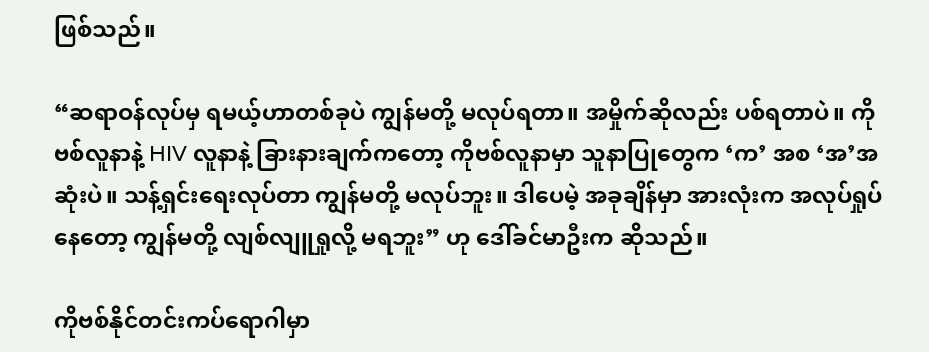ဖြစ်သည်။

“ဆရာဝန်လုပ်မှ ရမယ့်ဟာတစ်ခုပဲ ကျွန်မတို့ မလုပ်ရတာ။ အမှိုက်ဆိုလည်း ပစ်ရတာပဲ။ ကိုဗစ်လူနာနဲ့ HIV လူနာနဲ့ ခြားနားချက်ကတော့ ကိုဗစ်လူနာမှာ သူနာပြုတွေက ‘က’ အစ ‘အ’အဆုံးပဲ။ သန့်ရှင်းရေးလုပ်တာ ကျွန်မတို့ မလုပ်ဘူး။ ဒါပေမဲ့ အခုချိန်မှာ အားလုံးက အလုပ်ရှုပ်နေတော့ ကျွန်မတို့ လျစ်လျူရှုလို့ မရဘူး” ဟု ဒေါ်ခင်မာဦးက ဆိုသည်။

ကိုဗစ်နိုင်တင်းကပ်ရောဂါမှာ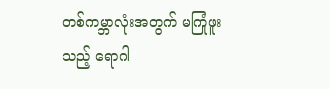တစ်ကမ္ဘာလုံးအတွက် မကြုံဖူးသည့် ရောဂါ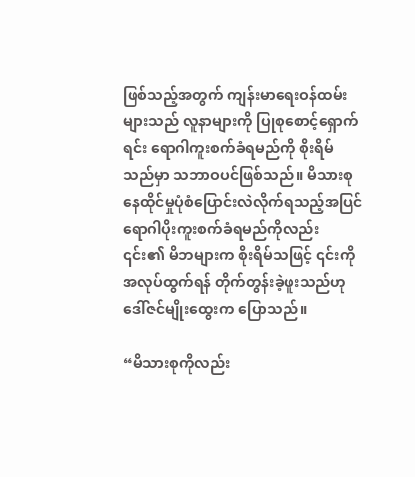ဖြစ်သည့်အတွက် ကျန်းမာရေးဝန်ထမ်းများသည် လူနာများကို ပြုစုစောင့်ရှောက်ရင်း ရောဂါကူးစက်ခံရမည်ကို စိုးရိမ်သည်မှာ သဘာဝပင်ဖြစ်သည်။ မိသားစုနေထိုင်မှုပုံစံပြောင်းလဲလိုက်ရသည့်အပြင် ရောဂါပိုးကူးစက်ခံရမည်ကိုလည်း ၎င်း၏ မိဘများက စိုးရိမ်သဖြင့် ၎င်းကို အလုပ်ထွက်ရန် တိုက်တွန်းခဲ့ဖူးသည်ဟု ဒေါ်ဇင်မျိုးထွေးက ပြောသည်။

“မိသားစုကိုလည်း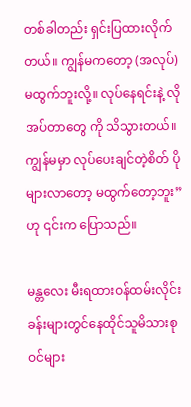တစ်ခါတည်း ရှင်းပြထားလိုက်တယ်။ ကျွန်မကတော့ (အလုပ်)မထွက်ဘူးလို့။ လုပ်နေရင်းနဲ့ လိုအပ်တာတွေ ကို သိသွားတယ်။ ကျွန်မမှာ လုပ်ပေးချင်တဲ့စိတ် ပိုများလာတော့ မထွက်တော့ဘူး” ဟု ၎င်းက ပြောသည်။

မန္တလေး မီးရထားဝန်ထမ်းလိုင်းခန်းများတွင်နေထိုင်သူမိသားစုဝင်များ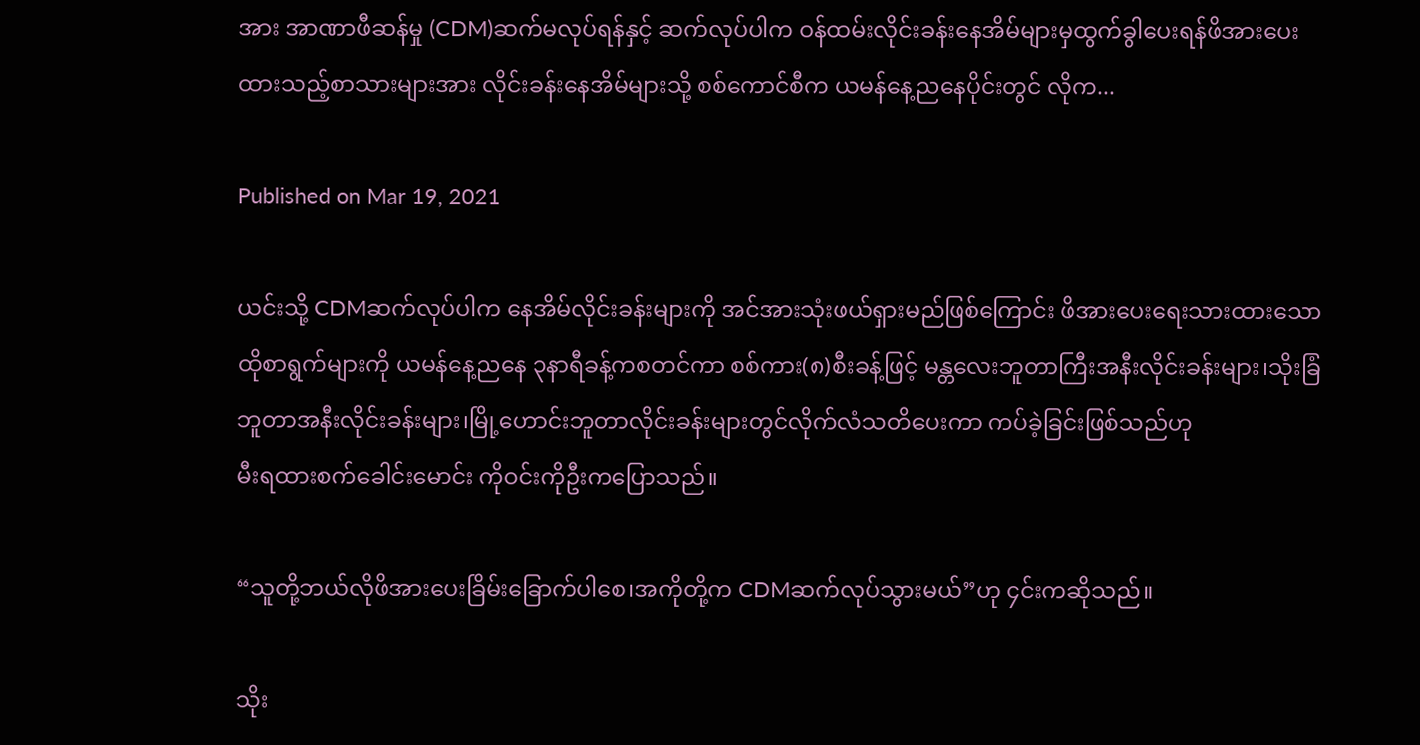အား အာဏာဖီဆန်မှု (CDM)ဆက်မလုပ်ရန်နှင့် ဆက်လုပ်ပါက ဝန်ထမ်းလိုင်းခန်းနေအိမ်များမှထွက်ခွါပေးရန်ဖိအားပေးထားသည့်စာသားများအား လိုင်းခန်းနေအိမ်များသို့ စစ်ကောင်စီက ယမန်နေ့ညနေပိုင်းတွင် လိုက...

Published on Mar 19, 2021

ယင်းသို့ CDMဆက်လုပ်ပါက နေအိမ်လိုင်းခန်းများကို အင်အားသုံးဖယ်ရှားမည်ဖြစ်ကြောင်း ဖိအားပေးရေးသားထားသော ထိုစာရွက်များကို ယမန်နေ့ညနေ ၃နာရီခန့်ကစတင်ကာ စစ်ကား(၈)စီးခန့်ဖြင့် မန္တလေးဘူတာကြီးအနီးလိုင်းခန်းများ၊သိုးခြံဘူတာအနီးလိုင်းခန်းများ၊မြို့ဟောင်းဘူတာလိုင်းခန်းများတွင်လိုက်လံသတိပေးကာ ကပ်ခဲ့ခြင်းဖြစ်သည်ဟု
မီးရထားစက်ခေါင်းမောင်း ကိုဝင်းကိုဦးကပြောသည်။

“သူတို့ဘယ်လိုဖိအားပေးခြိမ်းခြောက်ပါစေ၊အကိုတို့က CDMဆက်လုပ်သွားမယ်”ဟု ၄င်းကဆိုသည်။

သိုး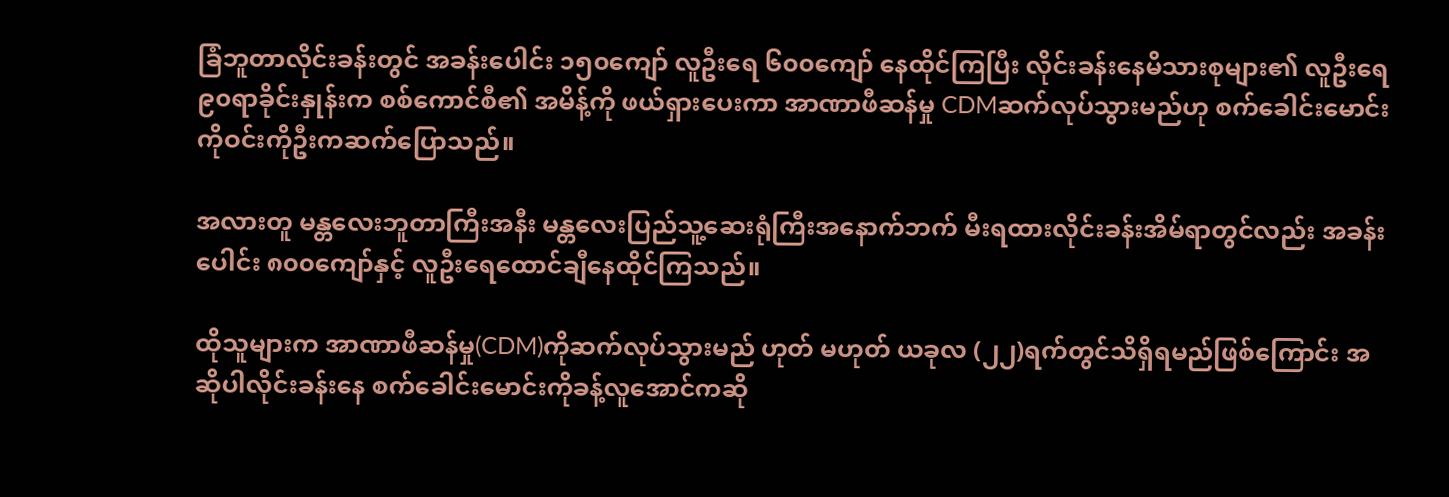ခြံဘူတာလိုင်းခန်းတွင် အခန်းပေါင်း ၁၅၀ကျော် လူဦးရေ ၆၀၀ကျော် နေထိုင်ကြပြီး လိုင်းခန်းနေမိသားစုများ၏ လူဦးရေ၉၀ရာခိုင်းနှုန်းက စစ်ကောင်စီ၏ အမိန့်ကို ဖယ်ရှားပေးကာ အာဏာဖီဆန်မှု CDMဆက်လုပ်သွားမည်ဟု စက်ခေါင်းမောင်း ကိုဝင်းကိုဦးကဆက်ပြောသည်။

အလားတူ မန္တလေးဘူတာကြီးအနီး မန္တလေးပြည်သူ့ဆေးရုံကြီးအနောက်ဘက် မီးရထားလိုင်းခန်းအိမ်ရာတွင်လည်း အခန်းပေါင်း ၈၀၀ကျော်နှင့် လူဦးရေထောင်ချီနေထိုင်ကြသည်။

ထိုသူများက အာဏာဖီဆန်မှု(CDM)ကိုဆက်လုပ်သွားမည် ဟုတ် မဟုတ် ယခုလ (၂၂)ရက်တွင်သိရှိရမည်ဖြစ်ကြောင်း အဆိုပါလိုင်းခန်းနေ စက်ခေါင်းမောင်းကိုခန့်လူအောင်ကဆို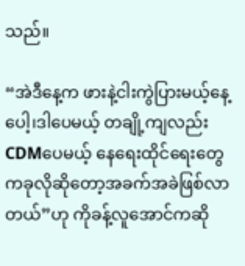သည်။

“အဲဒီနေ့က ဖားနဲ့ငါးကွဲပြားမယ့်နေ့ပေါ့၊ဒါပေမယ့် တချို့ကျလည်း CDMပေမယ့် နေရေးထိုင်ရေးတွေကခုလိုဆိုတော့အခက်အခဲဖြစ်လာတယ်”ဟု ကိုခန့်လူအောင်ကဆို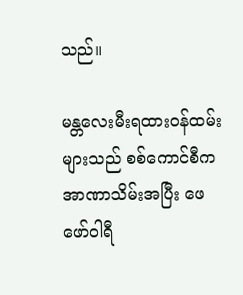သည်။

မန္တလေးမီးရထားဝန်ထမ်းများသည် စစ်ကောင်စီက အာဏာသိမ်းအပြီး ဖေဖော်ဝါရီ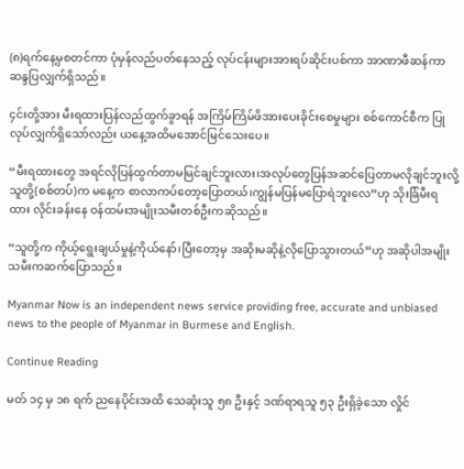(၈)ရက်နေ့မှစတင်ကာ ပုံမှန်လည်ပတ်နေသည့် လုပ်ငန်းများအားရပ်ဆိုင်းပစ်ကာ အာဏာဖီဆန်ကာ ဆန္ဒပြလျှက်ရှိသည်။

၄င်းတို့အား မီးရထားပြန်လည်ထွက်ခွာရန် အကြိမ်ကြိမ်ဖိအားပေးခိုင်းစေမှုများ စစ်ကောင်စီက ပြုလုပ်လျှက်ရှိသော်လည်း ယနေ့အထိမအောင်မြင်သေးပေ။

“မီးရထားတွေ အရင်လိုပြန်ထွက်တာမမြင်ချင်ဘူးလား၊အလုပ်တွေပြန်အဆင်ပြေတာမလိုချင်ဘူးလို့ သူတို့(စစ်တပ်)က မနေ့က စာလာကပ်တော့ပြောတယ်၊ကျွန်မပြန်မပြောရဲဘူးလေ”ဟု သိုးခြံမီးရထား လိုင်းခန်းနေ ဝန်ထမ်းအမျိုးသမီးတစ်ဦးကဆိုသည်။

“သူတို့က ကိုယ့်ရွေးချယ်မှုနဲ့ကိုယ်နော်၊ပြီးတော့မှ အဆိုးမဆိုနဲ့လိုပြောသွားတယ်”ဟု အဆိုပါအမျိုးသမီးကဆက်ပြောသည်။

Myanmar Now is an independent news service providing free, accurate and unbiased news to the people of Myanmar in Burmese and English.

Continue Reading

မတ် ၁၄ မှ ၁၈ ရက် ညနေပိုင်းအထိ သေဆုံးသူ ၅၈ ဦးနှင့် ဒဏ်ရာရသူ ၅၃ ဦးရှိခဲ့သော လှိုင်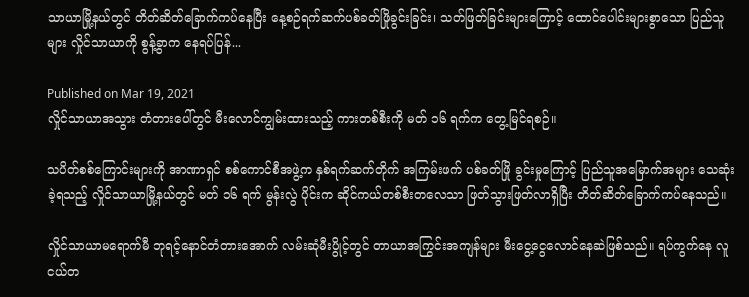သာယာမြို့နယ်တွင် တိတ်ဆိတ်ခြောက်ကပ်နေပြီး နေ့စဉ်ရက်ဆက်ပစ်ခတ်ဖြိုခွင်းခြင်း၊ သတ်ဖြတ်ခြင်းများကြောင့် ထောင်ပေါင်းများစွာသော ပြည်သူများ လှိုင်သာယာကို စွန့်ခွာက နေရပ်ပြန်...

Published on Mar 19, 2021
လှိုင်သာယာအသွား တံတားပေါ်တွင် မီးလောင်ကျွမ်းထားသည့် ကားတစ်စီးကို မတ် ၁၆ ရက်က တွေ့မြင်ရစဉ်။

သပိတ်စစ်ကြောင်းများကို အာဏာရှင် စစ်ကောင်စီအဖွဲ့က နှစ်ရက်ဆက်တိုက် အကြမ်းဖက် ပစ်ခတ်ဖြို ခွင်းမှုကြောင့် ပြည်သူအမြောက်အများ သေဆုံးခဲ့ရသည့် လှိုင်သာယာမြို့နယ်တွင် မတ် ၁၆ ရက် မွန်းလွဲ ပိုင်းက ဆိုင်ကယ်တစ်စီးတလေသာ ဖြတ်သွားဖြတ်လာရှိပြီး တိတ်ဆိတ်ခြောက်ကပ်နေသည်။

လှိုင်သာယာမရောက်မီ ဘုရင့်နောင်တံတားအောက် လမ်းဆုံမီးပွိုင့်တွင် တာယာအကြွင်းအကျန်များ မီးငွေ့ငွေလောင်နေဆဲဖြစ်သည်။ ရပ်ကွက်နေ လူငယ်တ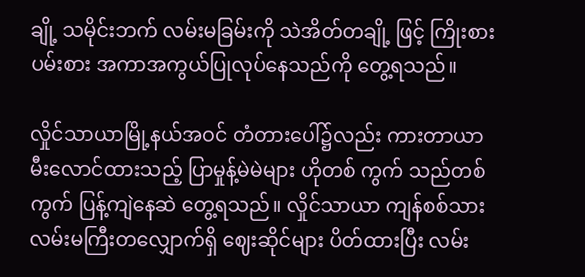ချို့ သမိုင်းဘက် လမ်းမခြမ်းကို သဲအိတ်တချို့ ဖြင့် ကြိုးစားပမ်းစား အကာအကွယ်ပြုလုပ်နေသည်ကို တွေ့ရသည်။

လှိုင်သာယာမြို့နယ်အဝင် တံတားပေါ်၌လည်း ကားတာယာ မီးလောင်ထားသည့် ပြာမှုန့်မဲမဲများ ဟိုတစ် ကွက် သည်တစ်ကွက် ပြန့်ကျဲနေဆဲ တွေ့ရသည်။ လှိုင်သာယာ ကျန်စစ်သားလမ်းမကြီးတလျှောက်ရှိ ဈေးဆိုင်များ ပိတ်ထားပြီး လမ်း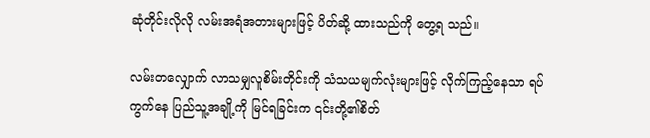ဆုံတိုင်းလိုလို လမ်းအရံအတားများဖြင့် ပိတ်ဆို့ ထားသည်ကို တွေ့ရ သည်။

လမ်းတလျှောက် လာသမျှလူစိမ်းတိုင်းကို သံသယမျက်လုံးများဖြင့် လိုက်ကြည့်နေသာ ရပ်ကွက်နေ ပြည်သူ့အချို့ကို မြင်ရခြင်းက ၎င်းတို့၏စိတ်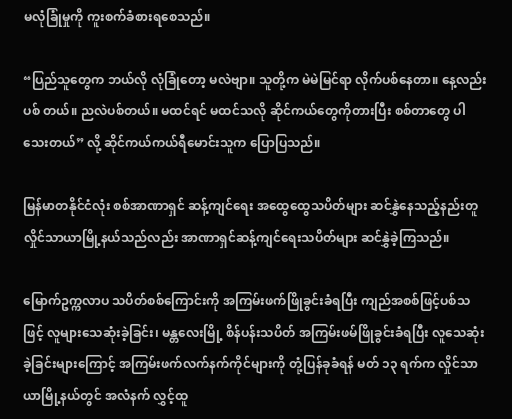မလုံခြုံမှုကို ကူးစက်ခံစားရစေသည်။

“ပြည်သူတွေက ဘယ်လို လုံခြုံတော့ မလဲဗျာ။ သူတို့က မဲမဲမြင်ရာ လိုက်ပစ်နေတာ။ နေ့လည်း ပစ် တယ်။ ညလဲပစ်တယ်။ မထင်ရင် မထင်သလို ဆိုင်ကယ်တွေကိုတားပြီး စစ်တာတွေ ပါသေးတယ်” လို့ ဆိုင်ကယ်ကယ်ရီမောင်းသူက ပြောပြသည်။

မြန်မာတနိုင်ငံလုံး စစ်အာဏာရှင် ဆန့်ကျင်ရေး အထွေထွေသပိတ်များ ဆင်နွှဲနေသည့်နည်းတူ လှိုင်သာယာမြို့နယ်သည်လည်း အာဏာရှင်ဆန့်ကျင်ရေးသပိတ်များ ဆင်နွှဲခဲ့ကြသည်။

မြောက်ဥက္ကလာပ သပိတ်စစ်ကြောင်းကို အကြမ်းဖက်ဖြိုခွင်းခံရပြီး ကျည်အစစ်ဖြင့်ပစ်သဖြင့် လူများသေဆုံးခဲ့ခြင်း၊ မန္တလေးမြို့ စိန်ပန်းသပိတ် အကြမ်းဖမ်ဖြိုခွင်းခံရပြီး လူသေဆုံးခဲ့ခြင်းများကြောင့် အကြမ်းဖက်လက်နက်ကိုင်များကို တုံ့ပြန်ခုခံရန် မတ် ၁၃ ရက်က လှိုင်သာယာမြို့နယ်တွင် အလံနက် လွှင့်ထူ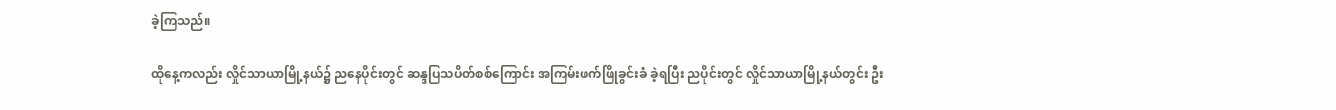ခဲ့ကြသည်။

ထိုနေ့ကလည်း လှိုင်သာယာမြို့နယ်၌ ညနေပိုင်းတွင် ဆန္ဒပြသပိတ်စစ်ကြောင်း အကြမ်းဖက်ဖြိုခွင်းခံ ခဲ့ရပြီး ညပိုင်းတွင် လှိုင်သာယာမြို့နယ်တွင်း ဦး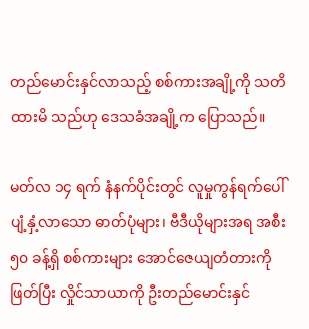တည်မောင်းနှင်လာသည့် စစ်ကားအချို့ကို သတိထားမိ သည်ဟု ဒေသခံအချို့က ပြောသည်။

မတ်လ ၁၄ ရက် နံနက်ပိုင်းတွင် လူမှုကွန်ရက်ပေါ်ပျံ့နှံ့လာသော ဓာတ်ပုံများ၊ ဗီဒီယိုများအရ အစီး ၅၀ ခန့်ရှိ စစ်ကားများ အောင်ဇေယျတံတားကိုဖြတ်ပြီး လှိုင်သာယာကို ဦးတည်မောင်းနှင်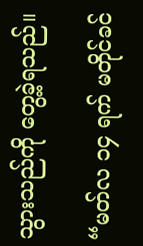သွားသည်ကို တွေ့ခဲ့ရသည်။

“မတ်လ ၁၄ ရက် မတိုင်ခင်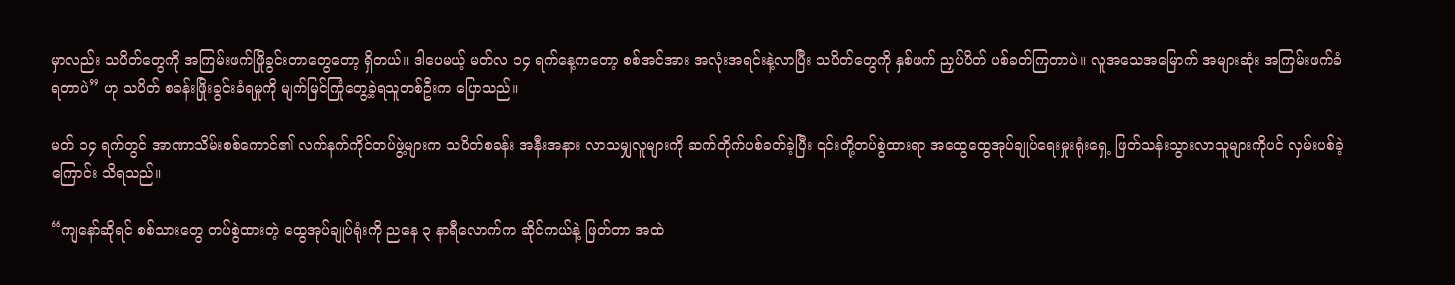မှာလည်း သပိတ်တွေကို အကြမ်းဖက်ဖြိုခွင်းတာတွေတော့ ရှိတယ်။ ဒါပေမယ့် မတ်လ ၁၄ ရက်နေ့ကတော့ စစ်အင်အား အလုံးအရင်းနဲ့လာပြီး သပိတ်တွေကို နှစ်ဖက် ညှပ်ပိတ် ပစ်ခတ်ကြတာပဲ။ လူအသေအမြောက် အများဆုံး အကြမ်းဖက်ခံရတာပဲ” ဟု သပိတ် စခန်းဖြိုးခွင်းခံရမှုကို မျက်မြင်ကြုံတွေ့ခဲ့ရသူတစ်ဦးက ပြောသည်။

မတ် ၁၄ ရက်တွင် အာဏာသိမ်းစစ်ကောင်၏ လက်နက်ကိုင်တပ်ဖွဲ့များက သပိတ်စခန်း အနီးအနား လာသမျှလူများကို ဆက်တိုက်ပစ်ခတ်ခဲ့ပြီး ၎င်းတို့တပ်စွဲထားရာ အထွေထွေအုပ်ချုပ်ရေးမှုးရုံးရှေ့ ဖြတ်သန်းသွားလာသူများကိုပင် လှမ်းပစ်ခဲ့ကြောင်း သိရသည်။

“ကျနော်ဆိုရင် စစ်သားတွေ တပ်စွဲထားတဲ့ ထွေအုပ်ချုပ်ရုံးကို ညနေ ၃ နာရီလောက်က ဆိုင်ကယ်နဲ့ ဖြတ်တာ အထဲ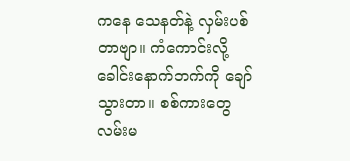ကနေ သေနတ်နဲ့ လှမ်းပစ်တာဗျာ။ ကံကောင်းလို့ ခေါင်းနောက်ဘက်ကို ချော်သွားတာ။ စစ်ကားတွေ လမ်းမ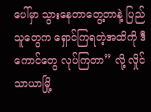ပေါ်မှာ သွားနေတာတွေ့တာနဲ့ ပြည်သူတွေက ရှောင်ကြရတဲ့အထိကို ဒီကောင်တွေ လုပ်ကြတာ” လို့ လှိုင်သာယာမြို့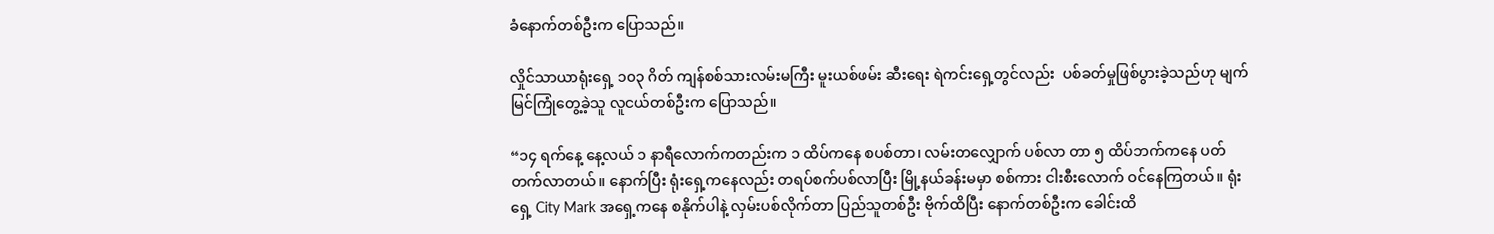ခံနောက်တစ်ဦးက ပြောသည်။

လှိုင်သာယာရုံးရှေ့ ၁၀၃ ဂိတ် ကျန်စစ်သားလမ်းမကြီး မူးယစ်ဖမ်း ဆီးရေး ရဲကင်းရှေ့တွင်လည်း  ပစ်ခတ်မှုဖြစ်ပွားခဲ့သည်ဟု မျက်မြင်ကြုံတွေ့ခဲ့သူ လူငယ်တစ်ဦးက ပြောသည်။

“၁၄ ရက်နေ့ နေ့လယ် ၁ နာရီလောက်ကတည်းက ၁ ထိပ်ကနေ စပစ်တာ၊ လမ်းတလျှောက် ပစ်လာ တာ ၅ ထိပ်ဘက်ကနေ ပတ်တက်လာတယ်။ နောက်ပြီး ရုံးရှေ့ကနေလည်း တရပ်စက်ပစ်လာပြီး မြို့နယ်ခန်းမမှာ စစ်ကား ငါးစီးလောက် ဝင်နေကြတယ်။ ရုံးရှေ့ City Mark အရှေ့ကနေ စနိုက်ပါနဲ့ လှမ်းပစ်လိုက်တာ ပြည်သူတစ်ဦး ဗိုက်ထိပြီး နောက်တစ်ဦးက ခေါင်းထိ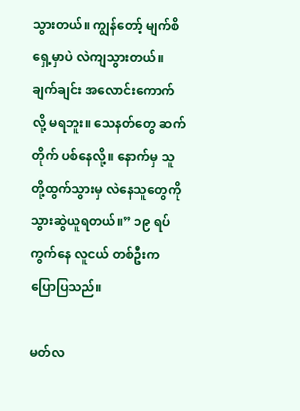သွားတယ်။ ကျွန်တော့် မျက်စိရှေ့မှာပဲ လဲကျသွားတယ်။ ချက်ချင်း အလောင်းကောက်လို့ မရဘူး။ သေနတ်တွေ ဆက်တိုက် ပစ်နေလို့။ နောက်မှ သူတို့ထွက်သွားမှ လဲနေသူတွေကို သွားဆွဲယူရတယ်။” ၁၉ ရပ်ကွက်နေ လူငယ် တစ်ဦးက ပြောပြသည်။

မတ်လ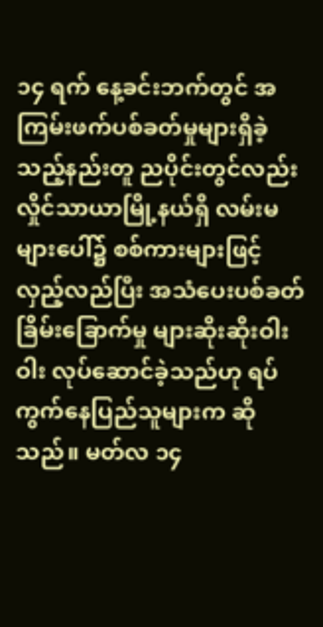၁၄ ရက် နေ့ခင်းဘက်တွင် အကြမ်းဖက်ပစ်ခတ်မှုများရှိခဲ့သည့်နည်းတူ ညပိုင်းတွင်လည်း လှိုင်သာယာမြို့နယ်ရှိ လမ်းမများပေါ်၌ စစ်ကားများဖြင့် လှည့်လည်ပြီး အသံပေးပစ်ခတ်ခြိမ်းခြောက်မှု များဆိုးဆိုးဝါးဝါး လုပ်ဆောင်ခဲ့သည်ဟု ရပ်ကွက်နေပြည်သူများက ဆိုသည်။ မတ်လ ၁၄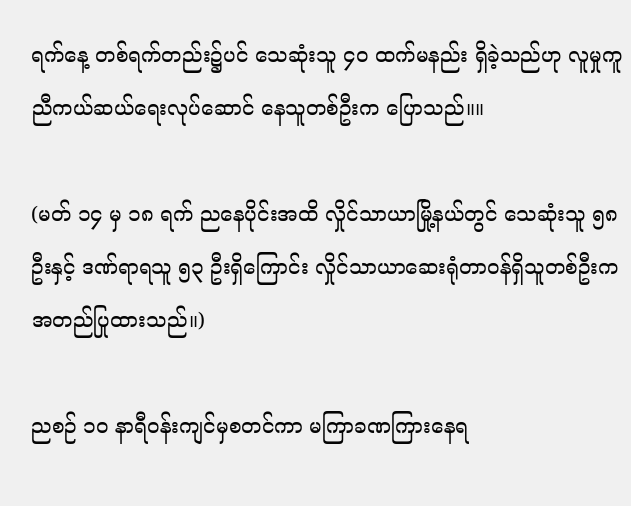ရက်နေ့ တစ်ရက်တည်း၌ပင် သေဆုံးသူ ၄၀ ထက်မနည်း ရှိခဲ့သည်ဟု လူမှုကူညီကယ်ဆယ်ရေးလုပ်ဆောင် နေသူတစ်ဦးက ပြောသည်။။

(မတ် ၁၄ မှ ၁၈ ရက် ညနေပိုင်းအထိ လှိုင်သာယာမြို့နယ်တွင် သေဆုံးသူ ၅၈ ဦးနှင့် ဒဏ်ရာရသူ ၅၃ ဦးရှိကြောင်း လှိုင်သာယာဆေးရုံတာဝန်ရှိသူတစ်ဦးက အတည်ပြုထားသည်။)

ညစဉ် ၁၀ နာရီဝန်းကျင်မှစတင်ကာ မကြာခဏကြားနေရ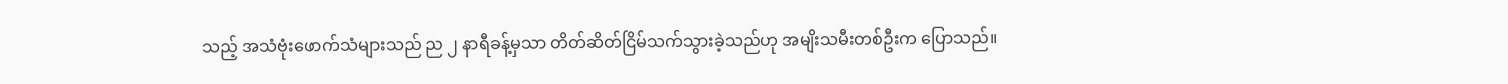သည့် အသံဗုံးဖောက်သံများသည် ည ၂ နာရီခန့်မှသာ တိတ်ဆိတ်ငြိမ်သက်သွားခဲ့သည်ဟု အမျိးသမီးတစ်ဦးက ပြောသည်။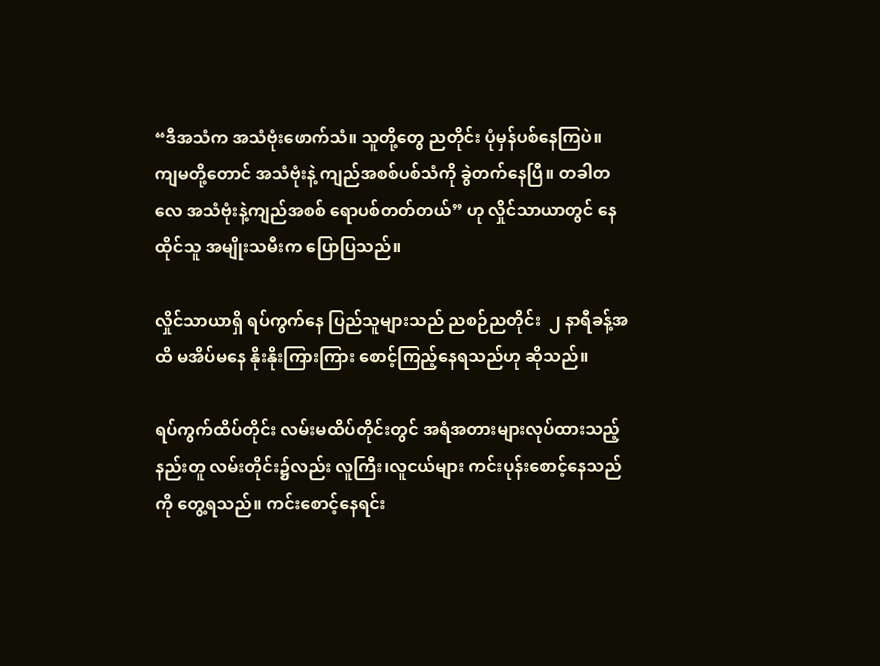“ဒီအသံက အသံဗုံးဖောက်သံ။ သူတို့တွေ ညတိုင်း ပုံမှန်ပစ်နေကြပဲ။ ကျမတို့တောင် အသံဗုံးနဲ့ ကျည်အစစ်ပစ်သံကို ခွဲတက်နေပြီ။ တခါတလေ အသံဗုံးနဲ့ကျည်အစစ် ရောပစ်တတ်တယ်” ဟု လှိုင်သာယာတွင် နေထိုင်သူ အမျိုးသမီးက ပြောပြသည်။

လှိုင်သာယာရှိ ရပ်ကွက်နေ ပြည်သူများသည် ညစဉ်ညတိုင်း  ၂ နာရီခန့်အထိ မအိပ်မနေ နိုးနိုးကြားကြား စောင့်ကြည့်နေရသည်ဟု ဆိုသည်။

ရပ်ကွက်ထိပ်တိုင်း လမ်းမထိပ်တိုင်းတွင် အရံအတားများလုပ်ထားသည့်နည်းတူ လမ်းတိုင်း၌လည်း လူကြီး၊လူငယ်များ ကင်းပုန်းစောင့်နေသည်ကို တွေ့ရသည်။ ကင်းစောင့်နေရင်း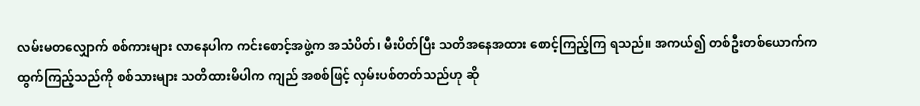လမ်းမတလျှောက် စစ်ကားများ လာနေပါက ကင်းစောင့်အဖွဲ့က အသံပိတ်၊ မီးပိတ်ပြီး သတိအနေအထား စောင့်ကြည့်ကြ ရသည်။ အကယ်၍ တစ်ဦးတစ်ယောက်က ထွက်ကြည့်သည်ကို စစ်သားများ သတိထားမိပါက ကျည် အစစ်ဖြင့် လှမ်းပစ်တတ်သည်ဟု ဆို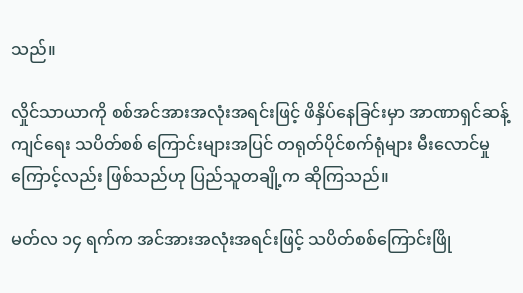သည်။

လှိုင်သာယာကို စစ်အင်အားအလုံးအရင်းဖြင့် ဖိနှိပ်နေခြင်းမှာ အာဏာရှင်ဆန့်ကျင်ရေး သပိတ်စစ် ကြောင်းများအပြင် တရုတ်ပိုင်စက်ရုံများ မီးလောင်မှုကြောင့်လည်း ဖြစ်သည်ဟု ပြည်သူတချို့က ဆိုကြသည်။

မတ်လ ၁၄ ရက်က အင်အားအလုံးအရင်းဖြင့် သပိတ်စစ်ကြောင်းဖြို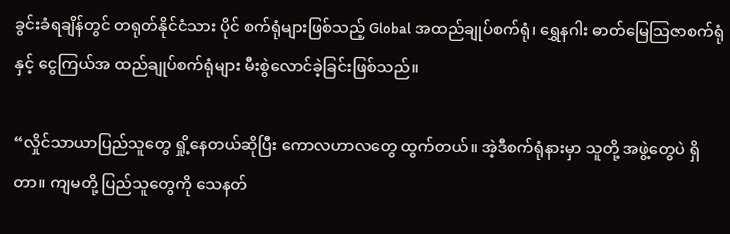ခွင်းခံရချိန်တွင် တရုတ်နိုင်ငံသား ပိုင် စက်ရုံများဖြစ်သည့် Global အထည်ချုပ်စက်ရုံ၊ ရွှေနဂါး ဓာတ်မြေသြဇာစက်ရုံနှင့် ငွေကြယ်အ ထည်ချုပ်စက်ရုံများ မီးစွဲလောင်ခဲ့ခြင်းဖြစ်သည်။

“လှိုင်သာယာပြည်သူတွေ ရှို့နေတယ်ဆိုပြီး ကောလဟာလတွေ ထွက်တယ်။ အဲ့ဒီစက်ရုံနားမှာ သူတို့ အဖွဲ့တွေပဲ ရှိတာ။ ကျမတို့ ပြည်သူတွေကို သေနတ်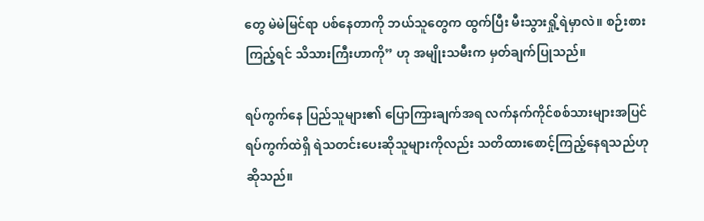တွေ မဲမဲမြင်ရာ ပစ်နေတာကို ဘယ်သူတွေက ထွက်ပြီး မီးသွားရှို့ရဲမှာလဲ။ စဉ်းစားကြည့်ရင် သိသားကြီးဟာကို” ဟု အမျိုးသမီးက မှတ်ချက်ပြုသည်။

ရပ်ကွက်နေ ပြည်သူများ၏ ပြောကြားချက်အရ လက်နက်ကိုင်စစ်သားများအပြင် ရပ်ကွက်ထဲရှိ ရဲသတင်းပေးဆိုသူများကိုလည်း သတိထားစောင့်ကြည့်နေရသည်ဟု ဆိုသည်။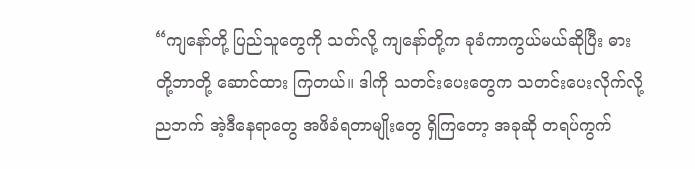“ကျနော်တို့ ပြည်သူတွေကို သတ်လို့ ကျနော်တို့က ခုခံကာကွယ်မယ်ဆိုပြီး ဓားတို့ဘာတို့ ဆောင်ထား ကြတယ်။ ဒါကို သတင်းပေးတွေက သတင်းပေးလိုက်လို့ ညဘက် အဲ့ဒီနေရာတွေ အဖိခံရတာမျိုးတွေ ရှိကြတော့ အခုဆို တရပ်ကွက်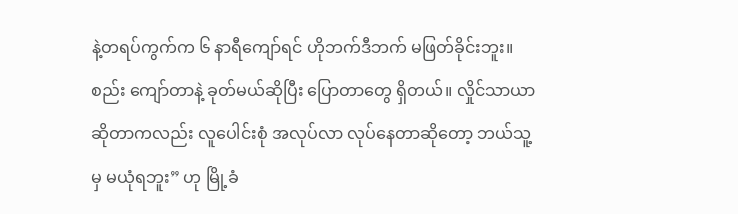နဲ့တရပ်ကွက်က ၆ နာရီကျော်ရင် ဟိုဘက်ဒီဘက် မဖြတ်ခိုင်းဘူး။ စည်း ကျော်တာနဲ့ ခုတ်မယ်ဆိုပြီး ပြောတာတွေ ရှိတယ်။ လှိုင်သာယာဆိုတာကလည်း လူပေါင်းစုံ အလုပ်လာ လုပ်နေတာဆိုတော့ ဘယ်သူ့မှ မယုံရဘူး” ဟု မြို့ခံ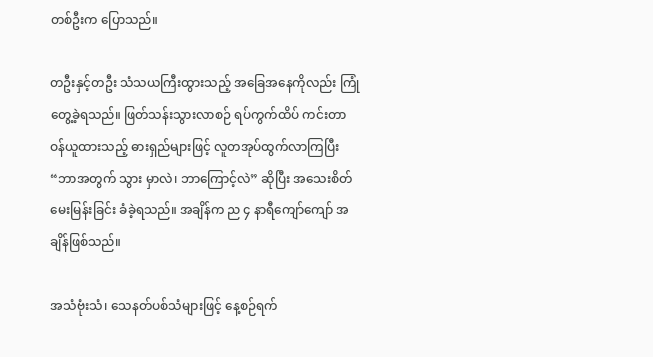တစ်ဦးက ပြောသည်။

တဦးနှင့်တဦး သံသယကြီးထွားသည့် အခြေအနေကိုလည်း ကြုံတွေ့ခဲ့ရသည်။ ဖြတ်သန်းသွားလာစဉ် ရပ်ကွက်ထိပ် ကင်းတာဝန်ယူထားသည့် ဓားရှည်များဖြင့် လူတအုပ်ထွက်လာကြပြီး “ဘာအတွက် သွား မှာလဲ၊ ဘာကြောင့်လဲ” ဆိုပြီး အသေးစိတ်မေးမြန်းခြင်း ခံခဲ့ရသည်။ အချိန်က ည ၄ နာရီကျော်ကျော် အချိန်ဖြစ်သည်။

အသံဗုံးသံ၊ သေနတ်ပစ်သံများဖြင့် နေ့စဉ်ရက်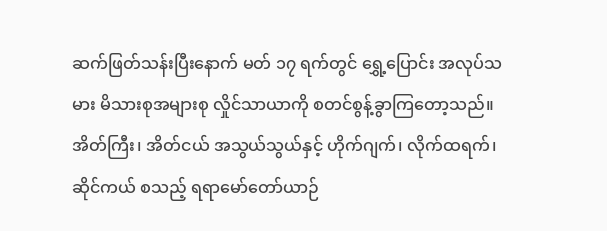ဆက်ဖြတ်သန်းပြီးနောက် မတ် ၁၇ ရက်တွင် ရွှေ့ပြောင်း အလုပ်သမား မိသားစုအများစု လှိုင်သာယာကို စတင်စွန့်ခွာကြတော့သည်။ အိတ်ကြီး၊ အိတ်ငယ် အသွယ်သွယ်နှင့် ဟိုက်ဂျက်၊ လိုက်ထရက်၊ ဆိုင်ကယ် စသည့် ရရာမော်တော်ယာဉ်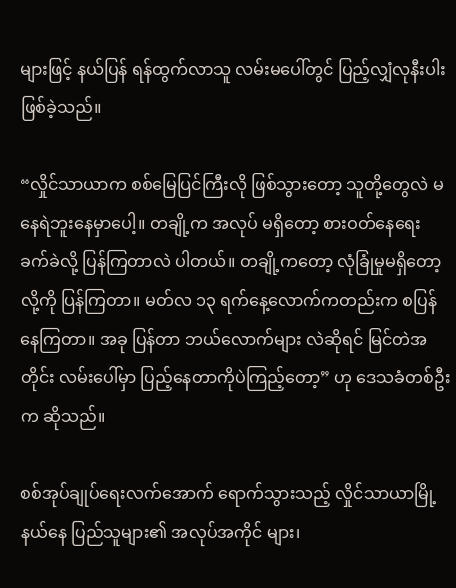များဖြင့် နယ်ပြန် ရန်ထွက်လာသူ လမ်းမပေါ်တွင် ပြည့်လျှံလုနီးပါးဖြစ်ခဲ့သည်။

“လှိုင်သာယာက စစ်မြေပြင်ကြီးလို ဖြစ်သွားတော့ သူတို့တွေလဲ မနေရဲဘူးနေမှာပေါ့။ တချို့က အလုပ် မရှိတော့ စားဝတ်နေရေး ခက်ခဲလို့ ပြန်ကြတာလဲ ပါတယ်။ တချို့ကတော့ လုံခြုံမှုမရှိတော့လို့ကို ပြန်ကြတာ။ မတ်လ ၁၃ ရက်နေ့လောက်ကတည်းက စပြန်နေကြတာ။ အခု ပြန်တာ ဘယ်လောက်များ လဲဆိုရင် မြင်တဲအတိုင်း လမ်းပေါ်မှာ ပြည့်နေတာကိုပဲကြည့်တော့” ဟု ဒေသခံတစ်ဦးက ဆိုသည်။

စစ်အုပ်ချုပ်ရေးလက်အောက် ရောက်သွားသည့် လှိုင်သာယာမြို့နယ်နေ ပြည်သူများ၏ အလုပ်အကိုင် များ၊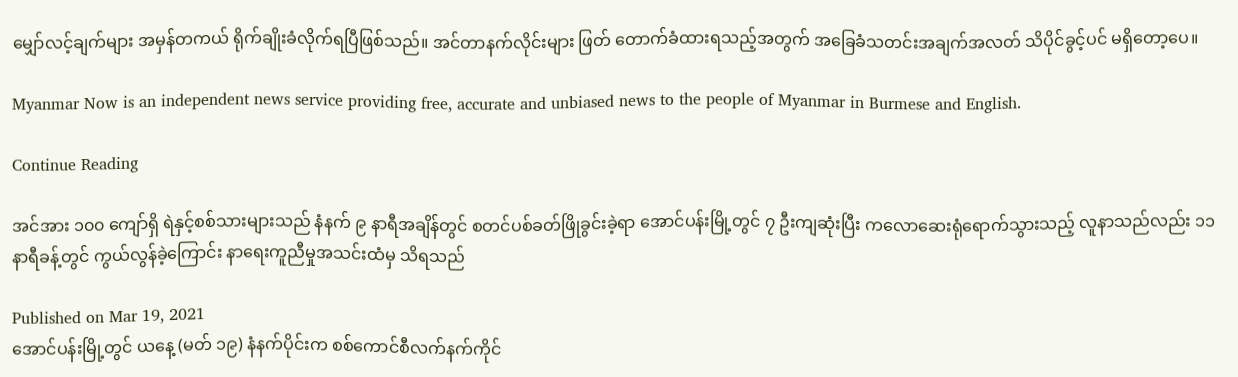မျှော်လင့်ချက်များ အမှန်တကယ် ရိုက်ချိုးခံလိုက်ရပြီဖြစ်သည်။ အင်တာနက်လိုင်းများ ဖြတ် တောက်ခံထားရသည့်အတွက် အခြေခံသတင်းအချက်အလတ် သိပိုင်ခွင့်ပင် မရှိတော့ပေ။

Myanmar Now is an independent news service providing free, accurate and unbiased news to the people of Myanmar in Burmese and English.

Continue Reading

အင်အား ၁၀၀ ကျော်ရှိ ရဲနှင့်စစ်သားများသည် နံနက် ၉ နာရီအချိန်တွင် စတင်ပစ်ခတ်ဖြိုခွင်းခဲ့ရာ အောင်ပန်းမြို့တွင် ၇ ဦးကျဆုံးပြီး ကလောဆေးရုံရောက်သွားသည့် လူနာသည်လည်း ၁၁ နာရီခန့်တွင် ကွယ်လွန်ခဲ့ကြောင်း နာရေးကူညီမှုအသင်းထံမှ သိရသည်

Published on Mar 19, 2021
အောင်ပန်းမြို့တွင် ယနေ့ (မတ် ၁၉) နံနက်ပိုင်းက စစ်ကောင်စီလက်နက်ကိုင်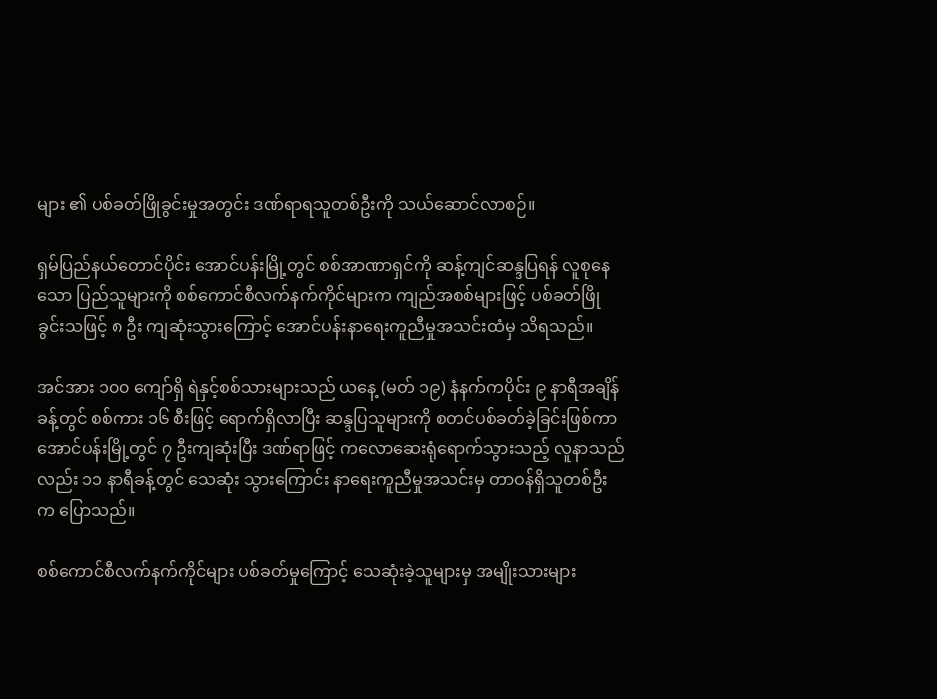များ ၏ ပစ်ခတ်ဖြိုခွင်းမှုအတွင်း ဒဏ်ရာရသူတစ်ဦးကို သယ်ဆောင်လာစဉ်။

ရှမ်ပြည်နယ်တောင်ပိုင်း အောင်ပန်းမြို့တွင် စစ်အာဏာရှင်ကို ဆန့်ကျင်ဆန္ဒပြရန် လူစုနေသော ပြည်သူများကို စစ်ကောင်စီလက်နက်ကိုင်များက ကျည်အစစ်များဖြင့် ပစ်ခတ်ဖြိုခွင်းသဖြင့် ၈ ဦး ကျဆုံးသွားကြောင့် အောင်ပန်းနာရေးကူညီမှုအသင်းထံမှ သိရသည်။

အင်အား ၁၀၀ ကျော်ရှိ ရဲနှင့်စစ်သားများသည် ယနေ့ (မတ် ၁၉) နံနက်ကပိုင်း ၉ နာရီအချိန်ခန့်တွင် စစ်ကား ၁၆ စီးဖြင့် ရောက်ရှိလာပြီး ဆန္ဒပြသူများကို စတင်ပစ်ခတ်ခဲ့ခြင်းဖြစ်ကာ အောင်ပန်းမြို့တွင် ၇ ဦးကျဆုံးပြီး ဒဏ်ရာဖြင့် ကလောဆေးရုံရောက်သွားသည့် လူနာသည်လည်း ၁၁ နာရီခန့်တွင် သေဆုံး သွားကြောင်း နာရေးကူညီမှုအသင်းမှ တာဝန်ရှိသူတစ်ဦးက ပြောသည်။

စစ်ကောင်စီလက်နက်ကိုင်များ ပစ်ခတ်မှုကြောင့် သေဆုံးခဲ့သူများမှ အမျိုးသားများ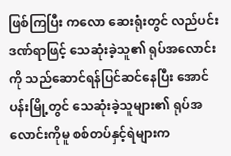ဖြစ်ကြပြီး ကလော ဆေးရုံးတွင် လည်ပင်းဒဏ်ရာဖြင့် သေဆုံးခဲ့သူ၏ ရုပ်အလောင်းကို သည်ဆောင်ရန်ပြင်ဆင်နေပြီး အောင်ပန်းမြို့တွင် သေဆုံးခဲ့သူများ၏ ရုပ်အလောင်းကိုမူ စစ်တပ်နှင့်ရဲများက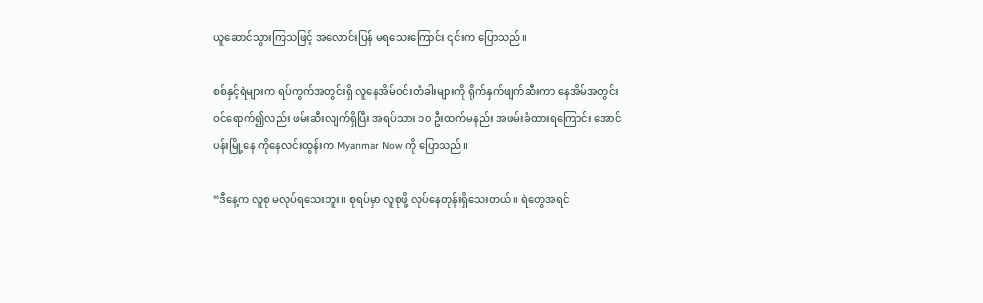ယူဆောင်သွားကြသဖြင့် အလောင်းပြန် မရသေးကြောင်း ၎င်းက ပြောသည်။

စစ်နှင့်ရဲများက ရပ်ကွက်အတွင်းရှိ လူနေအိမ်ဝင်းတံခါးများကို ရိုက်နှက်ဖျက်ဆီးကာ နေအိမ်အတွင်း ဝင်ရောက်၍လည်း ဖမ်းဆီးလျက်ရှိပြီး အရပ်သား ၁၀ ဦးထက်မနည်း အဖမ်းခံထားရကြောင်း အောင်ပန်းမြို့နေ ကိုနေလင်းထွန်းက Myanmar Now ကို ပြောသည်။

“ဒီနေ့က လူစု မလုပ်ရသေးဘူး။ စုရပ်မှာ လူစုဖို့ လုပ်နေတုန်းရှိသေးတယ်။ ရဲတွေအရင်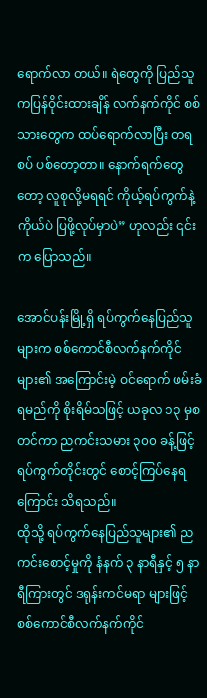ရောက်လာ တယ်။ ရဲတွေကို ပြည်သူကပြန်ဝိုင်းထားချိန် လက်နက်ကိုင် စစ်သားတွေက ထပ်ရောက်လာပြီး တရစပ် ပစ်တော့တာ။ နောက်ရက်တွေတော့ လူစုလို့မရရင် ကိုယ့်ရပ်ကွက်နဲ့ကိုယ်ပဲ ပြဖို့လုပ်မှာပဲ” ဟုလည်း ၎င်းက ပြောသည်။

အောင်ပန်းမြို့ရှိ ရပ်ကွက်နေပြည်သူများက စစ်ကောင်စီလက်နက်ကိုင်များ၏ အကြောင်းမဲ့ ဝင်ရောက် ဖမ်းခံရမည်ကို စိုးရိမ်သဖြင့် ယခုလ ၁၃ မှစတင်ကာ ညကင်းသမား ၃၀၀ ခန့်ဖြင့် ရပ်ကွက်တိုင်းတွင် စောင့်ကြပ်နေရကြောင်း သိရသည်။
ထိုသို့ ရပ်ကွက်နေပြည်သူများ၏ ညကင်းစောင့်မှုကို နံနက် ၃ နာရီနှင့် ၅ နာရီကြားတွင် ဒရုန်းကင်မရာ များဖြင့် စစ်ကောင်စီလက်နက်ကိုင်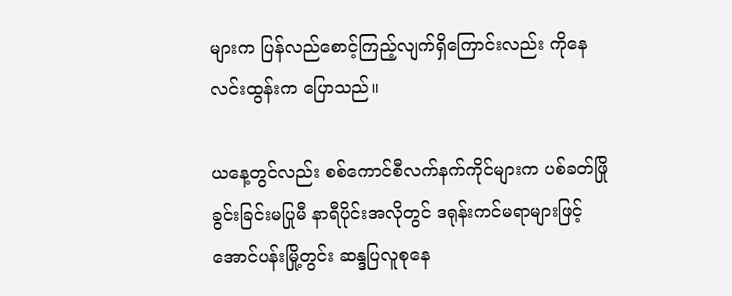များက ပြန်လည်စောင့်ကြည့်လျက်ရှိကြောင်းလည်း ကိုနေလင်းထွန်းက ပြောသည်။

ယနေ့တွင်လည်း စစ်ကောင်စီလက်နက်ကိုင်များက ပစ်ခတ်ဖြိုခွင်းခြင်းမပြုမီ နာရီပိုင်းအလိုတွင် ဒရုန်းကင်မရာများဖြင့် အောင်ပန်းမြို့တွင်း ဆန္ဒပြလူစုနေ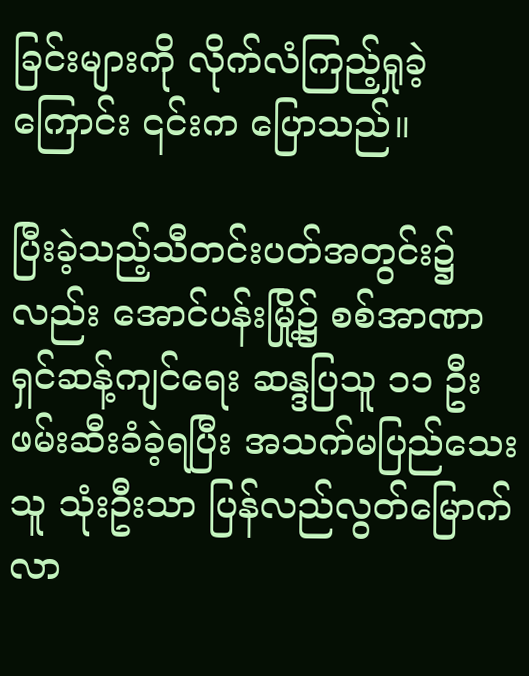ခြင်းများကို လိုက်လံကြည့်ရှုခဲ့ကြောင်း ၎င်းက ပြောသည်။

ပြီးခဲ့သည့်သီတင်းပတ်အတွင်း၌လည်း အောင်ပန်းမြို့၌ စစ်အာဏာရှင်ဆန့်ကျင်ရေး ဆန္ဒပြသူ ၁၁ ဦး ဖမ်းဆီးခံခဲ့ရပြီး အသက်မပြည်သေးသူ သုံးဦးသာ ပြန်လည်လွတ်မြောက်လာ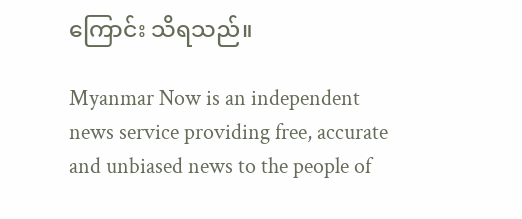ကြောင်း သိရသည်။

Myanmar Now is an independent news service providing free, accurate and unbiased news to the people of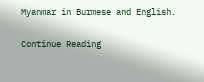Myanmar in Burmese and English.

Continue Reading